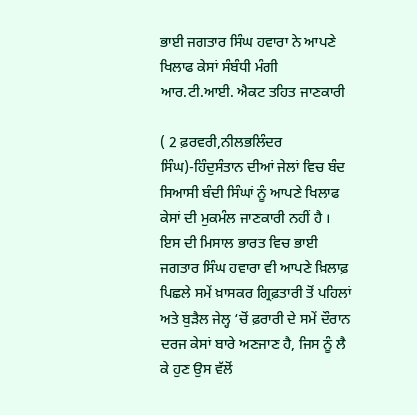ਭਾਈ ਜਗਤਾਰ ਸਿੰਘ ਹਵਾਰਾ ਨੇ ਆਪਣੇ ਖਿਲਾਫ ਕੇਸਾਂ ਸੰਬੰਧੀ ਮੰਗੀ ਆਰ.ਟੀ.ਆਈ. ਐਕਟ ਤਹਿਤ ਜਾਣਕਾਰੀ

( 2 ਫ਼ਰਵਰੀ,ਨੀਲਭਲਿੰਦਰ ਸਿੰਘ)-ਹਿੰਦੁਸੰਤਾਨ ਦੀਆਂ ਜੇਲਾਂ ਵਿਚ ਬੰਦ ਸਿਆਸੀ ਬੰਦੀ ਸਿੰਘਾਂ ਨੂੰ ਆਪਣੇ ਖਿਲਾਫ ਕੇਸਾਂ ਦੀ ਮੁਕਮੰਲ ਜਾਣਕਾਰੀ ਨਹੀਂ ਹੈ । ਇਸ ਦੀ ਮਿਸਾਲ ਭਾਰਤ ਵਿਚ ਭਾਈ ਜਗਤਾਰ ਸਿੰਘ ਹਵਾਰਾ ਵੀ ਆਪਣੇ ਖ਼ਿਲਾਫ਼ ਪਿਛਲੇ ਸਮੇਂ ਖ਼ਾਸਕਰ ਗ੍ਰਿਫ਼ਤਾਰੀ ਤੋਂ ਪਹਿਲਾਂ ਅਤੇ ਬੁੜੈਲ ਜੇਲ੍ਹ ‘ਚੋਂ ਫ਼ਰਾਰੀ ਦੇ ਸਮੇਂ ਦੌਰਾਨ ਦਰਜ ਕੇਸਾਂ ਬਾਰੇ ਅਣਜਾਣ ਹੈ, ਜਿਸ ਨੂੰ ਲੈ ਕੇ ਹੁਣ ਉਸ ਵੱਲੋਂ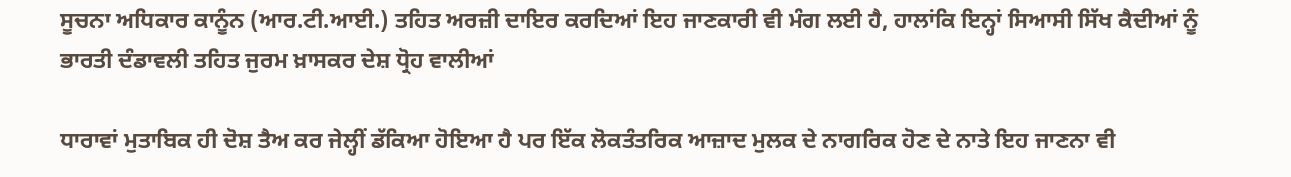ਸੂਚਨਾ ਅਧਿਕਾਰ ਕਾਨੂੰਨ (ਆਰ.ਟੀ.ਆਈ.) ਤਹਿਤ ਅਰਜ਼ੀ ਦਾਇਰ ਕਰਦਿਆਂ ਇਹ ਜਾਣਕਾਰੀ ਵੀ ਮੰਗ ਲਈ ਹੈ, ਹਾਲਾਂਕਿ ਇਨ੍ਹਾਂ ਸਿਆਸੀ ਸਿੱਖ ਕੈਦੀਆਂ ਨੂੰ ਭਾਰਤੀ ਦੰਡਾਵਲੀ ਤਹਿਤ ਜੁਰਮ ਖ਼ਾਸਕਰ ਦੇਸ਼ ਧ੍ਰੋਹ ਵਾਲੀਆਂ

ਧਾਰਾਵਾਂ ਮੁਤਾਬਿਕ ਹੀ ਦੋਸ਼ ਤੈਅ ਕਰ ਜੇਲ੍ਹੀਂ ਡੱਕਿਆ ਹੋਇਆ ਹੈ ਪਰ ਇੱਕ ਲੋਕਤੰਤਰਿਕ ਆਜ਼ਾਦ ਮੁਲਕ ਦੇ ਨਾਗਰਿਕ ਹੋਣ ਦੇ ਨਾਤੇ ਇਹ ਜਾਣਨਾ ਵੀ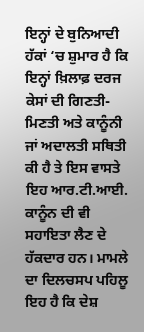ਇਨ੍ਹਾਂ ਦੇ ਬੁਨਿਆਦੀ ਹੱਕਾਂ ‘ਚ ਸ਼ੁਮਾਰ ਹੈ ਕਿ ਇਨ੍ਹਾਂ ਖ਼ਿਲਾਫ਼ ਦਰਜ ਕੇਸਾਂ ਦੀ ਗਿਣਤੀ-ਮਿਣਤੀ ਅਤੇ ਕਾਨੂੰਨੀ ਜਾਂ ਅਦਾਲਤੀ ਸਥਿਤੀ ਕੀ ਹੈ ਤੇ ਇਸ ਵਾਸਤੇ ਇਹ ਆਰ.ਟੀ.ਆਈ. ਕਾਨੂੰਨ ਦੀ ਵੀ ਸਹਾਇਤਾ ਲੈਣ ਦੇ ਹੱਕਦਾਰ ਹਨ। ਮਾਮਲੇ ਦਾ ਦਿਲਚਸਪ ਪਹਿਲੂ ਇਹ ਹੈ ਕਿ ਦੇਸ਼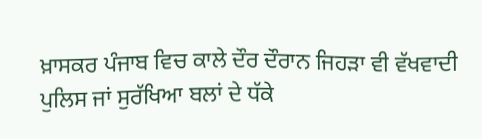ਖ਼ਾਸਕਰ ਪੰਜਾਬ ਵਿਚ ਕਾਲੇ ਦੌਰ ਦੌਰਾਨ ਜਿਹੜਾ ਵੀ ਵੱਖਵਾਦੀ ਪੁਲਿਸ ਜਾਂ ਸੁਰੱਖਿਆ ਬਲਾਂ ਦੇ ਧੱਕੇ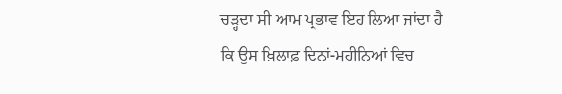ਚੜ੍ਹਦਾ ਸੀ ਆਮ ਪ੍ਰਭਾਵ ਇਹ ਲਿਆ ਜਾਂਦਾ ਹੈ ਕਿ ਉਸ ਖ਼ਿਲਾਫ਼ ਦਿਨਾਂ-ਮਹੀਨਿਆਂ ਵਿਚ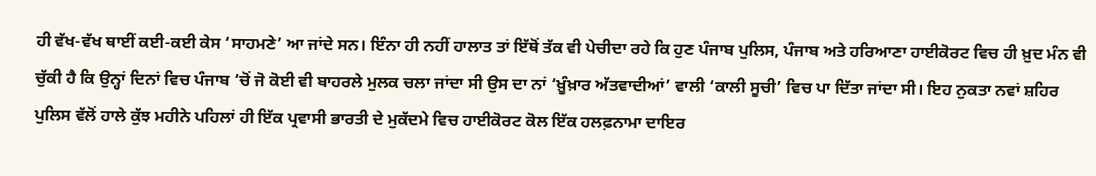ਹੀ ਵੱਖ-ਵੱਖ ਥਾਈਂ ਕਈ-ਕਈ ਕੇਸ ‘ਸਾਹਮਣੇ’ ਆ ਜਾਂਦੇ ਸਨ। ਇੰਨਾ ਹੀ ਨਹੀਂ ਹਾਲਾਤ ਤਾਂ ਇੱਥੋਂ ਤੱਕ ਵੀ ਪੇਚੀਦਾ ਰਹੇ ਕਿ ਹੁਣ ਪੰਜਾਬ ਪੁਲਿਸ, ਪੰਜਾਬ ਅਤੇ ਹਰਿਆਣਾ ਹਾਈਕੋਰਟ ਵਿਚ ਹੀ ਖ਼ੁਦ ਮੰਨ ਵੀ ਚੁੱਕੀ ਹੈ ਕਿ ਉਨ੍ਹਾਂ ਦਿਨਾਂ ਵਿਚ ਪੰਜਾਬ ‘ਚੋਂ ਜੋ ਕੋਈ ਵੀ ਬਾਹਰਲੇ ਮੁਲਕ ਚਲਾ ਜਾਂਦਾ ਸੀ ਉਸ ਦਾ ਨਾਂ ‘ਖ਼ੂੰਖ਼ਾਰ ਅੱਤਵਾਦੀਆਂ’ ਵਾਲੀ ‘ਕਾਲੀ ਸੂਚੀ’ ਵਿਚ ਪਾ ਦਿੱਤਾ ਜਾਂਦਾ ਸੀ। ਇਹ ਨੁਕਤਾ ਨਵਾਂ ਸ਼ਹਿਰ ਪੁਲਿਸ ਵੱਲੋਂ ਹਾਲੇ ਕੁੱਝ ਮਹੀਨੇ ਪਹਿਲਾਂ ਹੀ ਇੱਕ ਪ੍ਰਵਾਸੀ ਭਾਰਤੀ ਦੇ ਮੁਕੱਦਮੇ ਵਿਚ ਹਾਈਕੋਰਟ ਕੋਲ ਇੱਕ ਹਲਫ਼ਨਾਮਾ ਦਾਇਰ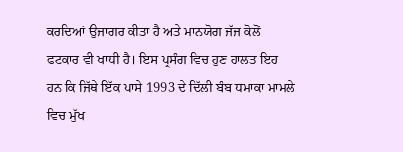ਕਰਦਿਆਂ ਉਜਾਗਰ ਕੀਤਾ ਹੈ ਅਤੇ ਮਾਨਯੋਗ ਜੱਜ ਕੋਲੋਂ ਫਟਕਾਰ ਵੀ ਖਾਧੀ ਹੈ। ਇਸ ਪ੍ਰਸੰਗ ਵਿਚ ਹੁਣ ਹਾਲਤ ਇਹ ਹਨ ਕਿ ਜਿੱਥੇ ਇੱਕ ਪਾਸੇ 1993 ਦੇ ਦਿੱਲੀ ਬੰਬ ਧਮਾਕਾ ਮਾਮਲੇ ਵਿਚ ਮੁੱਖ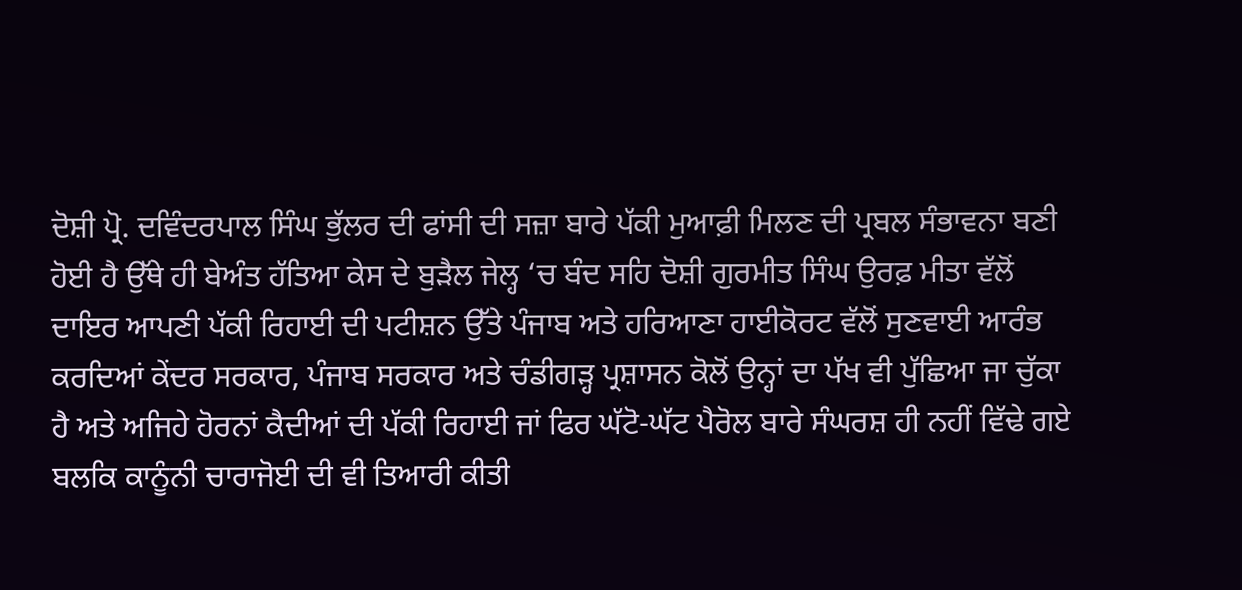ਦੋਸ਼ੀ ਪ੍ਰੋ. ਦਵਿੰਦਰਪਾਲ ਸਿੰਘ ਭੁੱਲਰ ਦੀ ਫਾਂਸੀ ਦੀ ਸਜ਼ਾ ਬਾਰੇ ਪੱਕੀ ਮੁਆਫ਼ੀ ਮਿਲਣ ਦੀ ਪ੍ਰਬਲ ਸੰਭਾਵਨਾ ਬਣੀ ਹੋਈ ਹੈ ਉੱਥੇ ਹੀ ਬੇਅੰਤ ਹੱਤਿਆ ਕੇਸ ਦੇ ਬੁੜੈਲ ਜੇਲ੍ਹ ‘ਚ ਬੰਦ ਸਹਿ ਦੋਸ਼ੀ ਗੁਰਮੀਤ ਸਿੰਘ ਉਰਫ਼ ਮੀਤਾ ਵੱਲੋਂ ਦਾਇਰ ਆਪਣੀ ਪੱਕੀ ਰਿਹਾਈ ਦੀ ਪਟੀਸ਼ਨ ਉੱਤੇ ਪੰਜਾਬ ਅਤੇ ਹਰਿਆਣਾ ਹਾਈਕੋਰਟ ਵੱਲੋਂ ਸੁਣਵਾਈ ਆਰੰਭ ਕਰਦਿਆਂ ਕੇਂਦਰ ਸਰਕਾਰ, ਪੰਜਾਬ ਸਰਕਾਰ ਅਤੇ ਚੰਡੀਗੜ੍ਹ ਪ੍ਰਸ਼ਾਸਨ ਕੋਲੋਂ ਉਨ੍ਹਾਂ ਦਾ ਪੱਖ ਵੀ ਪੁੱਛਿਆ ਜਾ ਚੁੱਕਾ ਹੈ ਅਤੇ ਅਜਿਹੇ ਹੋਰਨਾਂ ਕੈਦੀਆਂ ਦੀ ਪੱਕੀ ਰਿਹਾਈ ਜਾਂ ਫਿਰ ਘੱਟੋ-ਘੱਟ ਪੈਰੋਲ ਬਾਰੇ ਸੰਘਰਸ਼ ਹੀ ਨਹੀਂ ਵਿੱਢੇ ਗਏ ਬਲਕਿ ਕਾਨੂੰਨੀ ਚਾਰਾਜੋਈ ਦੀ ਵੀ ਤਿਆਰੀ ਕੀਤੀ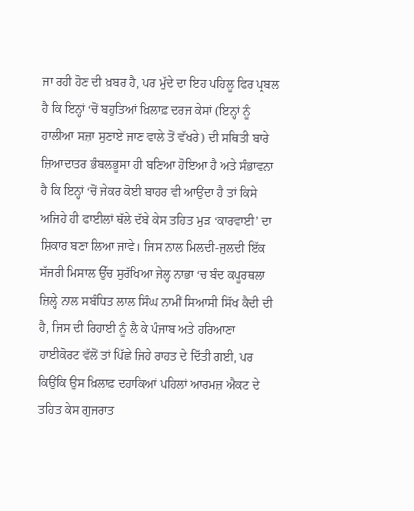ਜਾ ਰਹੀ ਹੋਣ ਦੀ ਖ਼ਬਰ ਹੈ, ਪਰ ਮੁੱਦੇ ਦਾ ਇਹ ਪਹਿਲੂ ਫਿਰ ਪ੍ਰਬਲ ਹੈ ਕਿ ਇਨ੍ਹਾਂ ‘ਚੋਂ ਬਹੁਤਿਆਂ ਖ਼ਿਲਾਫ਼ ਦਰਜ ਕੇਸਾਂ (ਇਨ੍ਹਾਂ ਨੂੰ ਹਾਲੀਆ ਸਜ਼ਾ ਸੁਣਾਏ ਜਾਣ ਵਾਲੇ ਤੋਂ ਵੱਖਰੇ) ਦੀ ਸਥਿਤੀ ਬਾਰੇ ਜ਼ਿਆਦਾਤਰ ਭੰਬਲਭੂਸਾ ਹੀ ਬਣਿਆ ਹੋਇਆ ਹੈ ਅਤੇ ਸੰਭਾਵਨਾ ਹੈ ਕਿ ਇਨ੍ਹਾਂ ‘ਚੋਂ ਜੇਕਰ ਕੋਈ ਬਾਹਰ ਵੀ ਆਉਂਦਾ ਹੈ ਤਾਂ ਕਿਸੇ ਅਜਿਹੇ ਹੀ ਫਾਈਲਾਂ ਥੱਲੇ ਦੱਬੇ ਕੇਸ ਤਹਿਤ ਮੁੜ ‘ਕਾਰਵਾਈ’ ਦਾ ਸ਼ਿਕਾਰ ਬਣਾ ਲਿਆ ਜਾਵੇ। ਜਿਸ ਨਾਲ ਮਿਲਦੀ-ਜੁਲਦੀ ਇੱਕ ਸੱਜਰੀ ਮਿਸਾਲ ਉੱਚ ਸੁਰੱਖਿਆ ਜੇਲ੍ਹ ਨਾਭਾ ‘ਚ ਬੰਦ ਕਪੂਰਥਲਾ ਜ਼ਿਲ੍ਹੇ ਨਾਲ ਸਬੰਧਿਤ ਲਾਲ ਸਿੰਘ ਨਾਮੀਂ ਸਿਆਸੀ ਸਿੱਖ ਕੈਦੀ ਦੀ ਹੈ, ਜਿਸ ਦੀ ਰਿਹਾਈ ਨੂੰ ਲੈ ਕੇ ਪੰਜਾਬ ਅਤੇ ਹਰਿਆਣਾ ਹਾਈਕੋਰਟ ਵੱਲੋਂ ਤਾਂ ਪਿੱਛੇ ਜਿਹੇ ਰਾਹਤ ਦੇ ਦਿੱਤੀ ਗਈ, ਪਰ ਕਿਉਂਕਿ ਉਸ ਖ਼ਿਲਾਫ਼ ਦਹਾਕਿਆਂ ਪਹਿਲਾਂ ਆਰਮਜ਼ ਐਕਟ ਦੇ ਤਹਿਤ ਕੇਸ ਗੁਜਰਾਤ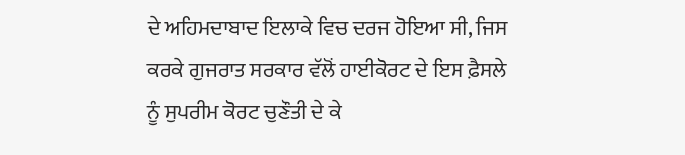ਦੇ ਅਹਿਮਦਾਬਾਦ ਇਲਾਕੇ ਵਿਚ ਦਰਜ ਹੋਇਆ ਸੀ, ਜਿਸ ਕਰਕੇ ਗੁਜਰਾਤ ਸਰਕਾਰ ਵੱਲੋਂ ਹਾਈਕੋਰਟ ਦੇ ਇਸ ਫ਼ੈਸਲੇ ਨੂੰ ਸੁਪਰੀਮ ਕੋਰਟ ਚੁਣੌਤੀ ਦੇ ਕੇ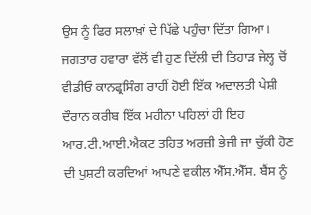ਉਸ ਨੂੰ ਫਿਰ ਸਲਾਖ਼ਾਂ ਦੇ ਪਿੱਛੇ ਪਹੁੰਚਾ ਦਿੱਤਾ ਗਿਆ। ਜਗਤਾਰ ਹਵਾਰਾ ਵੱਲੋਂ ਵੀ ਹੁਣ ਦਿੱਲੀ ਦੀ ਤਿਹਾੜ ਜੇਲ੍ਹ ਚੋਂ ਵੀਡੀਓ ਕਾਨਫ੍ਰਸਿੰਗ ਰਾਹੀਂ ਹੋਈ ਇੱਕ ਅਦਾਲਤੀ ਪੇਸ਼ੀ ਦੌਰਾਨ ਕਰੀਬ ਇੱਕ ਮਹੀਨਾ ਪਹਿਲਾਂ ਹੀ ਇਹ ਆਰ.ਟੀ.ਆਈ.ਐਕਟ ਤਹਿਤ ਅਰਜ਼ੀ ਭੇਜੀ ਜਾ ਚੁੱਕੀ ਹੋਣ ਦੀ ਪੁਸ਼ਟੀ ਕਰਦਿਆਂ ਆਪਣੇ ਵਕੀਲ ਐੱਸ.ਐੱਸ. ਬੈਂਸ ਨੂੰ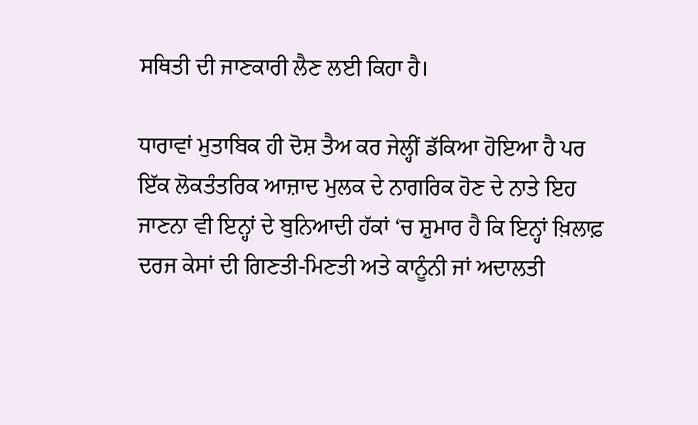ਸਥਿਤੀ ਦੀ ਜਾਣਕਾਰੀ ਲੈਣ ਲਈ ਕਿਹਾ ਹੈ।

ਧਾਰਾਵਾਂ ਮੁਤਾਬਿਕ ਹੀ ਦੋਸ਼ ਤੈਅ ਕਰ ਜੇਲ੍ਹੀਂ ਡੱਕਿਆ ਹੋਇਆ ਹੈ ਪਰ ਇੱਕ ਲੋਕਤੰਤਰਿਕ ਆਜ਼ਾਦ ਮੁਲਕ ਦੇ ਨਾਗਰਿਕ ਹੋਣ ਦੇ ਨਾਤੇ ਇਹ ਜਾਣਨਾ ਵੀ ਇਨ੍ਹਾਂ ਦੇ ਬੁਨਿਆਦੀ ਹੱਕਾਂ ‘ਚ ਸ਼ੁਮਾਰ ਹੈ ਕਿ ਇਨ੍ਹਾਂ ਖ਼ਿਲਾਫ਼ ਦਰਜ ਕੇਸਾਂ ਦੀ ਗਿਣਤੀ-ਮਿਣਤੀ ਅਤੇ ਕਾਨੂੰਨੀ ਜਾਂ ਅਦਾਲਤੀ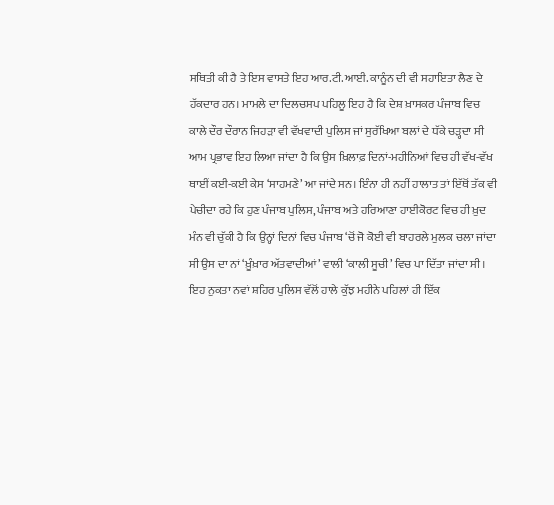ਸਥਿਤੀ ਕੀ ਹੈ ਤੇ ਇਸ ਵਾਸਤੇ ਇਹ ਆਰ.ਟੀ.ਆਈ. ਕਾਨੂੰਨ ਦੀ ਵੀ ਸਹਾਇਤਾ ਲੈਣ ਦੇ ਹੱਕਦਾਰ ਹਨ। ਮਾਮਲੇ ਦਾ ਦਿਲਚਸਪ ਪਹਿਲੂ ਇਹ ਹੈ ਕਿ ਦੇਸ਼ ਖ਼ਾਸਕਰ ਪੰਜਾਬ ਵਿਚ ਕਾਲੇ ਦੌਰ ਦੌਰਾਨ ਜਿਹੜਾ ਵੀ ਵੱਖਵਾਦੀ ਪੁਲਿਸ ਜਾਂ ਸੁਰੱਖਿਆ ਬਲਾਂ ਦੇ ਧੱਕੇ ਚੜ੍ਹਦਾ ਸੀ ਆਮ ਪ੍ਰਭਾਵ ਇਹ ਲਿਆ ਜਾਂਦਾ ਹੈ ਕਿ ਉਸ ਖ਼ਿਲਾਫ਼ ਦਿਨਾਂ-ਮਹੀਨਿਆਂ ਵਿਚ ਹੀ ਵੱਖ-ਵੱਖ ਥਾਈਂ ਕਈ-ਕਈ ਕੇਸ ‘ਸਾਹਮਣੇ’ ਆ ਜਾਂਦੇ ਸਨ। ਇੰਨਾ ਹੀ ਨਹੀਂ ਹਾਲਾਤ ਤਾਂ ਇੱਥੋਂ ਤੱਕ ਵੀ ਪੇਚੀਦਾ ਰਹੇ ਕਿ ਹੁਣ ਪੰਜਾਬ ਪੁਲਿਸ, ਪੰਜਾਬ ਅਤੇ ਹਰਿਆਣਾ ਹਾਈਕੋਰਟ ਵਿਚ ਹੀ ਖ਼ੁਦ ਮੰਨ ਵੀ ਚੁੱਕੀ ਹੈ ਕਿ ਉਨ੍ਹਾਂ ਦਿਨਾਂ ਵਿਚ ਪੰਜਾਬ ‘ਚੋਂ ਜੋ ਕੋਈ ਵੀ ਬਾਹਰਲੇ ਮੁਲਕ ਚਲਾ ਜਾਂਦਾ ਸੀ ਉਸ ਦਾ ਨਾਂ ‘ਖ਼ੂੰਖ਼ਾਰ ਅੱਤਵਾਦੀਆਂ’ ਵਾਲੀ ‘ਕਾਲੀ ਸੂਚੀ’ ਵਿਚ ਪਾ ਦਿੱਤਾ ਜਾਂਦਾ ਸੀ। ਇਹ ਨੁਕਤਾ ਨਵਾਂ ਸ਼ਹਿਰ ਪੁਲਿਸ ਵੱਲੋਂ ਹਾਲੇ ਕੁੱਝ ਮਹੀਨੇ ਪਹਿਲਾਂ ਹੀ ਇੱਕ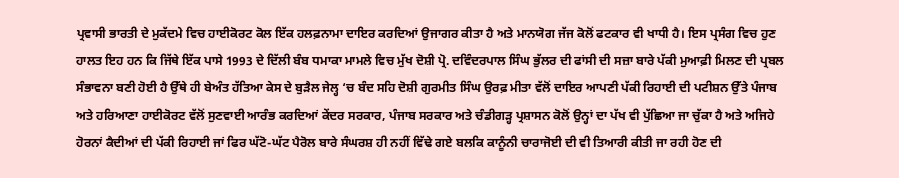ਪ੍ਰਵਾਸੀ ਭਾਰਤੀ ਦੇ ਮੁਕੱਦਮੇ ਵਿਚ ਹਾਈਕੋਰਟ ਕੋਲ ਇੱਕ ਹਲਫ਼ਨਾਮਾ ਦਾਇਰ ਕਰਦਿਆਂ ਉਜਾਗਰ ਕੀਤਾ ਹੈ ਅਤੇ ਮਾਨਯੋਗ ਜੱਜ ਕੋਲੋਂ ਫਟਕਾਰ ਵੀ ਖਾਧੀ ਹੈ। ਇਸ ਪ੍ਰਸੰਗ ਵਿਚ ਹੁਣ ਹਾਲਤ ਇਹ ਹਨ ਕਿ ਜਿੱਥੇ ਇੱਕ ਪਾਸੇ 1993 ਦੇ ਦਿੱਲੀ ਬੰਬ ਧਮਾਕਾ ਮਾਮਲੇ ਵਿਚ ਮੁੱਖ ਦੋਸ਼ੀ ਪ੍ਰੋ. ਦਵਿੰਦਰਪਾਲ ਸਿੰਘ ਭੁੱਲਰ ਦੀ ਫਾਂਸੀ ਦੀ ਸਜ਼ਾ ਬਾਰੇ ਪੱਕੀ ਮੁਆਫ਼ੀ ਮਿਲਣ ਦੀ ਪ੍ਰਬਲ ਸੰਭਾਵਨਾ ਬਣੀ ਹੋਈ ਹੈ ਉੱਥੇ ਹੀ ਬੇਅੰਤ ਹੱਤਿਆ ਕੇਸ ਦੇ ਬੁੜੈਲ ਜੇਲ੍ਹ ‘ਚ ਬੰਦ ਸਹਿ ਦੋਸ਼ੀ ਗੁਰਮੀਤ ਸਿੰਘ ਉਰਫ਼ ਮੀਤਾ ਵੱਲੋਂ ਦਾਇਰ ਆਪਣੀ ਪੱਕੀ ਰਿਹਾਈ ਦੀ ਪਟੀਸ਼ਨ ਉੱਤੇ ਪੰਜਾਬ ਅਤੇ ਹਰਿਆਣਾ ਹਾਈਕੋਰਟ ਵੱਲੋਂ ਸੁਣਵਾਈ ਆਰੰਭ ਕਰਦਿਆਂ ਕੇਂਦਰ ਸਰਕਾਰ, ਪੰਜਾਬ ਸਰਕਾਰ ਅਤੇ ਚੰਡੀਗੜ੍ਹ ਪ੍ਰਸ਼ਾਸਨ ਕੋਲੋਂ ਉਨ੍ਹਾਂ ਦਾ ਪੱਖ ਵੀ ਪੁੱਛਿਆ ਜਾ ਚੁੱਕਾ ਹੈ ਅਤੇ ਅਜਿਹੇ ਹੋਰਨਾਂ ਕੈਦੀਆਂ ਦੀ ਪੱਕੀ ਰਿਹਾਈ ਜਾਂ ਫਿਰ ਘੱਟੋ-ਘੱਟ ਪੈਰੋਲ ਬਾਰੇ ਸੰਘਰਸ਼ ਹੀ ਨਹੀਂ ਵਿੱਢੇ ਗਏ ਬਲਕਿ ਕਾਨੂੰਨੀ ਚਾਰਾਜੋਈ ਦੀ ਵੀ ਤਿਆਰੀ ਕੀਤੀ ਜਾ ਰਹੀ ਹੋਣ ਦੀ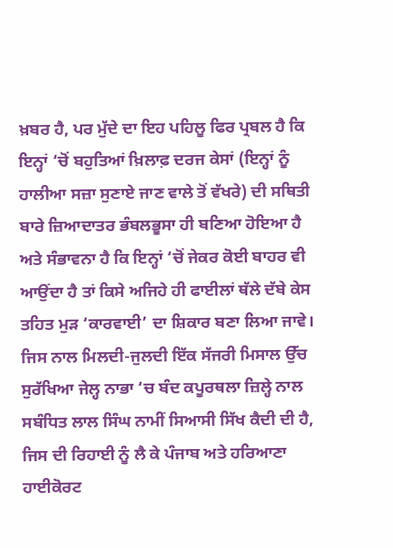ਖ਼ਬਰ ਹੈ, ਪਰ ਮੁੱਦੇ ਦਾ ਇਹ ਪਹਿਲੂ ਫਿਰ ਪ੍ਰਬਲ ਹੈ ਕਿ ਇਨ੍ਹਾਂ ‘ਚੋਂ ਬਹੁਤਿਆਂ ਖ਼ਿਲਾਫ਼ ਦਰਜ ਕੇਸਾਂ (ਇਨ੍ਹਾਂ ਨੂੰ ਹਾਲੀਆ ਸਜ਼ਾ ਸੁਣਾਏ ਜਾਣ ਵਾਲੇ ਤੋਂ ਵੱਖਰੇ) ਦੀ ਸਥਿਤੀ ਬਾਰੇ ਜ਼ਿਆਦਾਤਰ ਭੰਬਲਭੂਸਾ ਹੀ ਬਣਿਆ ਹੋਇਆ ਹੈ ਅਤੇ ਸੰਭਾਵਨਾ ਹੈ ਕਿ ਇਨ੍ਹਾਂ ‘ਚੋਂ ਜੇਕਰ ਕੋਈ ਬਾਹਰ ਵੀ ਆਉਂਦਾ ਹੈ ਤਾਂ ਕਿਸੇ ਅਜਿਹੇ ਹੀ ਫਾਈਲਾਂ ਥੱਲੇ ਦੱਬੇ ਕੇਸ ਤਹਿਤ ਮੁੜ ‘ਕਾਰਵਾਈ’ ਦਾ ਸ਼ਿਕਾਰ ਬਣਾ ਲਿਆ ਜਾਵੇ। ਜਿਸ ਨਾਲ ਮਿਲਦੀ-ਜੁਲਦੀ ਇੱਕ ਸੱਜਰੀ ਮਿਸਾਲ ਉੱਚ ਸੁਰੱਖਿਆ ਜੇਲ੍ਹ ਨਾਭਾ ‘ਚ ਬੰਦ ਕਪੂਰਥਲਾ ਜ਼ਿਲ੍ਹੇ ਨਾਲ ਸਬੰਧਿਤ ਲਾਲ ਸਿੰਘ ਨਾਮੀਂ ਸਿਆਸੀ ਸਿੱਖ ਕੈਦੀ ਦੀ ਹੈ, ਜਿਸ ਦੀ ਰਿਹਾਈ ਨੂੰ ਲੈ ਕੇ ਪੰਜਾਬ ਅਤੇ ਹਰਿਆਣਾ ਹਾਈਕੋਰਟ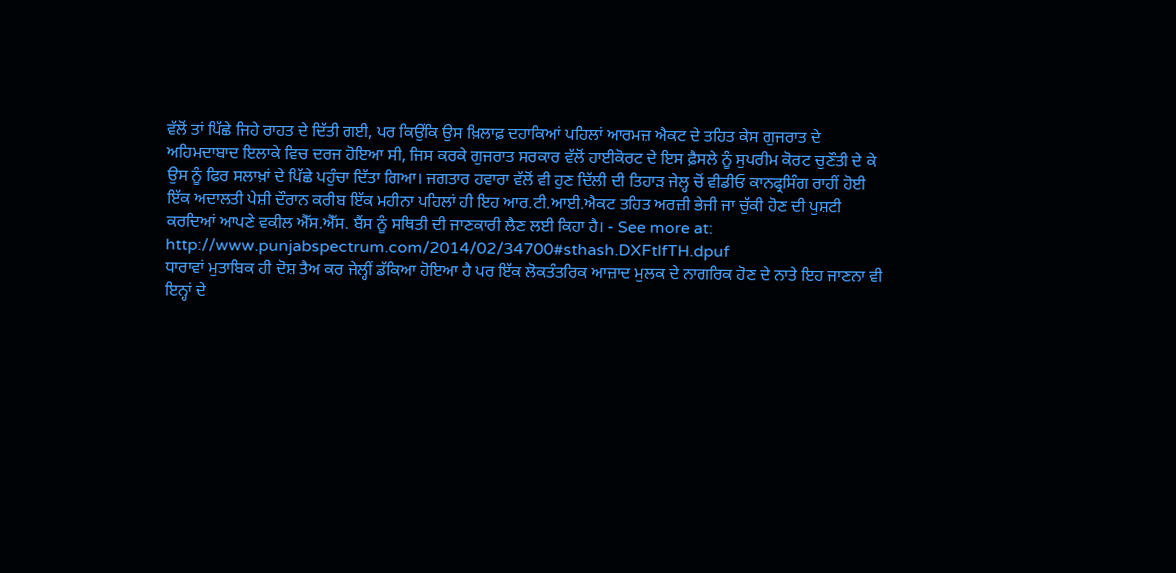ਵੱਲੋਂ ਤਾਂ ਪਿੱਛੇ ਜਿਹੇ ਰਾਹਤ ਦੇ ਦਿੱਤੀ ਗਈ, ਪਰ ਕਿਉਂਕਿ ਉਸ ਖ਼ਿਲਾਫ਼ ਦਹਾਕਿਆਂ ਪਹਿਲਾਂ ਆਰਮਜ਼ ਐਕਟ ਦੇ ਤਹਿਤ ਕੇਸ ਗੁਜਰਾਤ ਦੇ ਅਹਿਮਦਾਬਾਦ ਇਲਾਕੇ ਵਿਚ ਦਰਜ ਹੋਇਆ ਸੀ, ਜਿਸ ਕਰਕੇ ਗੁਜਰਾਤ ਸਰਕਾਰ ਵੱਲੋਂ ਹਾਈਕੋਰਟ ਦੇ ਇਸ ਫ਼ੈਸਲੇ ਨੂੰ ਸੁਪਰੀਮ ਕੋਰਟ ਚੁਣੌਤੀ ਦੇ ਕੇ ਉਸ ਨੂੰ ਫਿਰ ਸਲਾਖ਼ਾਂ ਦੇ ਪਿੱਛੇ ਪਹੁੰਚਾ ਦਿੱਤਾ ਗਿਆ। ਜਗਤਾਰ ਹਵਾਰਾ ਵੱਲੋਂ ਵੀ ਹੁਣ ਦਿੱਲੀ ਦੀ ਤਿਹਾੜ ਜੇਲ੍ਹ ਚੋਂ ਵੀਡੀਓ ਕਾਨਫ੍ਰਸਿੰਗ ਰਾਹੀਂ ਹੋਈ ਇੱਕ ਅਦਾਲਤੀ ਪੇਸ਼ੀ ਦੌਰਾਨ ਕਰੀਬ ਇੱਕ ਮਹੀਨਾ ਪਹਿਲਾਂ ਹੀ ਇਹ ਆਰ.ਟੀ.ਆਈ.ਐਕਟ ਤਹਿਤ ਅਰਜ਼ੀ ਭੇਜੀ ਜਾ ਚੁੱਕੀ ਹੋਣ ਦੀ ਪੁਸ਼ਟੀ ਕਰਦਿਆਂ ਆਪਣੇ ਵਕੀਲ ਐੱਸ.ਐੱਸ. ਬੈਂਸ ਨੂੰ ਸਥਿਤੀ ਦੀ ਜਾਣਕਾਰੀ ਲੈਣ ਲਈ ਕਿਹਾ ਹੈ। - See more at: http://www.punjabspectrum.com/2014/02/34700#sthash.DXFtlfTH.dpuf
ਧਾਰਾਵਾਂ ਮੁਤਾਬਿਕ ਹੀ ਦੋਸ਼ ਤੈਅ ਕਰ ਜੇਲ੍ਹੀਂ ਡੱਕਿਆ ਹੋਇਆ ਹੈ ਪਰ ਇੱਕ ਲੋਕਤੰਤਰਿਕ ਆਜ਼ਾਦ ਮੁਲਕ ਦੇ ਨਾਗਰਿਕ ਹੋਣ ਦੇ ਨਾਤੇ ਇਹ ਜਾਣਨਾ ਵੀ ਇਨ੍ਹਾਂ ਦੇ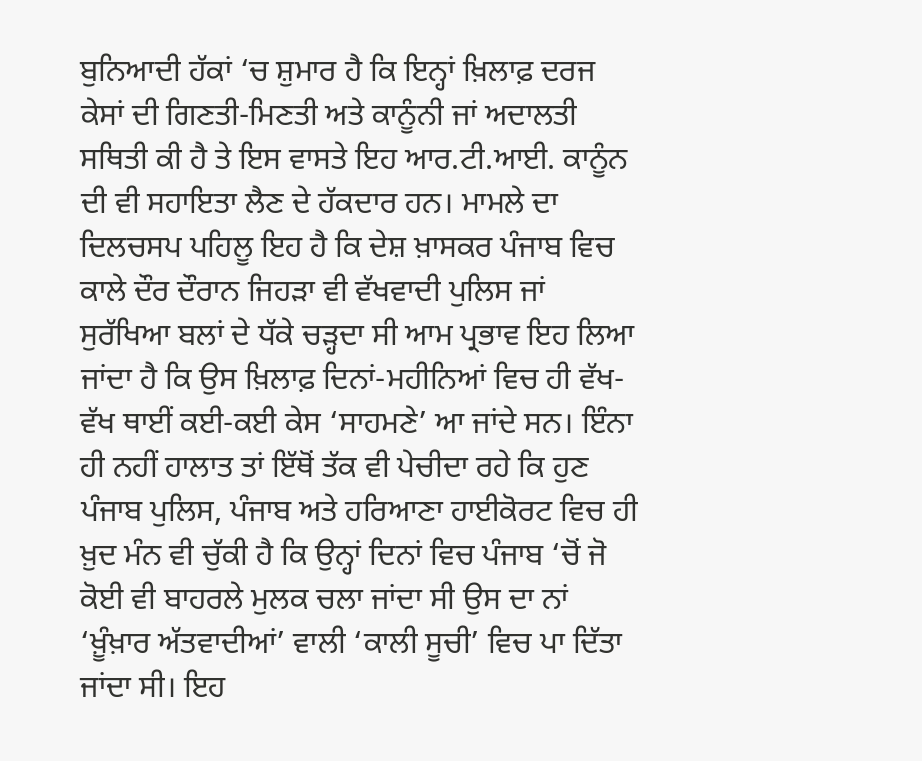ਬੁਨਿਆਦੀ ਹੱਕਾਂ ‘ਚ ਸ਼ੁਮਾਰ ਹੈ ਕਿ ਇਨ੍ਹਾਂ ਖ਼ਿਲਾਫ਼ ਦਰਜ ਕੇਸਾਂ ਦੀ ਗਿਣਤੀ-ਮਿਣਤੀ ਅਤੇ ਕਾਨੂੰਨੀ ਜਾਂ ਅਦਾਲਤੀ ਸਥਿਤੀ ਕੀ ਹੈ ਤੇ ਇਸ ਵਾਸਤੇ ਇਹ ਆਰ.ਟੀ.ਆਈ. ਕਾਨੂੰਨ ਦੀ ਵੀ ਸਹਾਇਤਾ ਲੈਣ ਦੇ ਹੱਕਦਾਰ ਹਨ। ਮਾਮਲੇ ਦਾ ਦਿਲਚਸਪ ਪਹਿਲੂ ਇਹ ਹੈ ਕਿ ਦੇਸ਼ ਖ਼ਾਸਕਰ ਪੰਜਾਬ ਵਿਚ ਕਾਲੇ ਦੌਰ ਦੌਰਾਨ ਜਿਹੜਾ ਵੀ ਵੱਖਵਾਦੀ ਪੁਲਿਸ ਜਾਂ ਸੁਰੱਖਿਆ ਬਲਾਂ ਦੇ ਧੱਕੇ ਚੜ੍ਹਦਾ ਸੀ ਆਮ ਪ੍ਰਭਾਵ ਇਹ ਲਿਆ ਜਾਂਦਾ ਹੈ ਕਿ ਉਸ ਖ਼ਿਲਾਫ਼ ਦਿਨਾਂ-ਮਹੀਨਿਆਂ ਵਿਚ ਹੀ ਵੱਖ-ਵੱਖ ਥਾਈਂ ਕਈ-ਕਈ ਕੇਸ ‘ਸਾਹਮਣੇ’ ਆ ਜਾਂਦੇ ਸਨ। ਇੰਨਾ ਹੀ ਨਹੀਂ ਹਾਲਾਤ ਤਾਂ ਇੱਥੋਂ ਤੱਕ ਵੀ ਪੇਚੀਦਾ ਰਹੇ ਕਿ ਹੁਣ ਪੰਜਾਬ ਪੁਲਿਸ, ਪੰਜਾਬ ਅਤੇ ਹਰਿਆਣਾ ਹਾਈਕੋਰਟ ਵਿਚ ਹੀ ਖ਼ੁਦ ਮੰਨ ਵੀ ਚੁੱਕੀ ਹੈ ਕਿ ਉਨ੍ਹਾਂ ਦਿਨਾਂ ਵਿਚ ਪੰਜਾਬ ‘ਚੋਂ ਜੋ ਕੋਈ ਵੀ ਬਾਹਰਲੇ ਮੁਲਕ ਚਲਾ ਜਾਂਦਾ ਸੀ ਉਸ ਦਾ ਨਾਂ ‘ਖ਼ੂੰਖ਼ਾਰ ਅੱਤਵਾਦੀਆਂ’ ਵਾਲੀ ‘ਕਾਲੀ ਸੂਚੀ’ ਵਿਚ ਪਾ ਦਿੱਤਾ ਜਾਂਦਾ ਸੀ। ਇਹ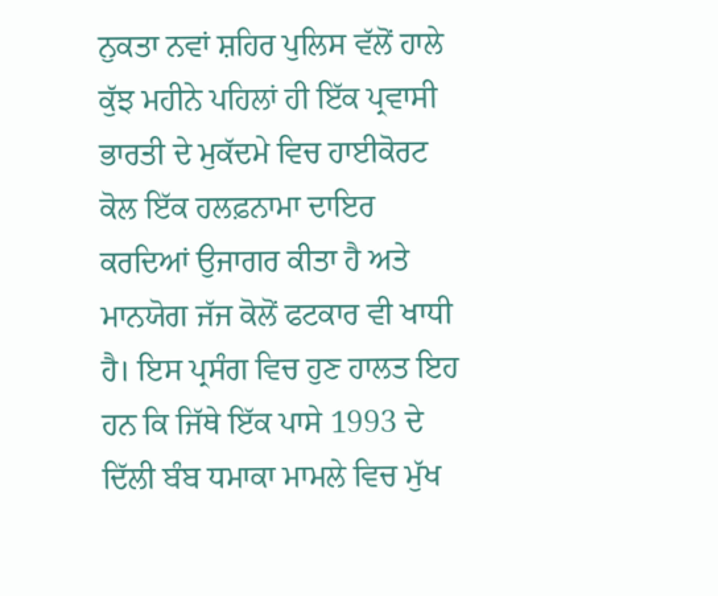ਨੁਕਤਾ ਨਵਾਂ ਸ਼ਹਿਰ ਪੁਲਿਸ ਵੱਲੋਂ ਹਾਲੇ ਕੁੱਝ ਮਹੀਨੇ ਪਹਿਲਾਂ ਹੀ ਇੱਕ ਪ੍ਰਵਾਸੀ ਭਾਰਤੀ ਦੇ ਮੁਕੱਦਮੇ ਵਿਚ ਹਾਈਕੋਰਟ ਕੋਲ ਇੱਕ ਹਲਫ਼ਨਾਮਾ ਦਾਇਰ ਕਰਦਿਆਂ ਉਜਾਗਰ ਕੀਤਾ ਹੈ ਅਤੇ ਮਾਨਯੋਗ ਜੱਜ ਕੋਲੋਂ ਫਟਕਾਰ ਵੀ ਖਾਧੀ ਹੈ। ਇਸ ਪ੍ਰਸੰਗ ਵਿਚ ਹੁਣ ਹਾਲਤ ਇਹ ਹਨ ਕਿ ਜਿੱਥੇ ਇੱਕ ਪਾਸੇ 1993 ਦੇ ਦਿੱਲੀ ਬੰਬ ਧਮਾਕਾ ਮਾਮਲੇ ਵਿਚ ਮੁੱਖ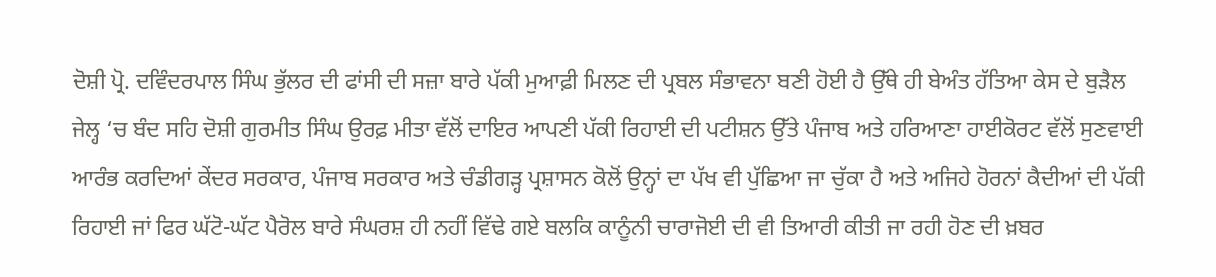ਦੋਸ਼ੀ ਪ੍ਰੋ. ਦਵਿੰਦਰਪਾਲ ਸਿੰਘ ਭੁੱਲਰ ਦੀ ਫਾਂਸੀ ਦੀ ਸਜ਼ਾ ਬਾਰੇ ਪੱਕੀ ਮੁਆਫ਼ੀ ਮਿਲਣ ਦੀ ਪ੍ਰਬਲ ਸੰਭਾਵਨਾ ਬਣੀ ਹੋਈ ਹੈ ਉੱਥੇ ਹੀ ਬੇਅੰਤ ਹੱਤਿਆ ਕੇਸ ਦੇ ਬੁੜੈਲ ਜੇਲ੍ਹ ‘ਚ ਬੰਦ ਸਹਿ ਦੋਸ਼ੀ ਗੁਰਮੀਤ ਸਿੰਘ ਉਰਫ਼ ਮੀਤਾ ਵੱਲੋਂ ਦਾਇਰ ਆਪਣੀ ਪੱਕੀ ਰਿਹਾਈ ਦੀ ਪਟੀਸ਼ਨ ਉੱਤੇ ਪੰਜਾਬ ਅਤੇ ਹਰਿਆਣਾ ਹਾਈਕੋਰਟ ਵੱਲੋਂ ਸੁਣਵਾਈ ਆਰੰਭ ਕਰਦਿਆਂ ਕੇਂਦਰ ਸਰਕਾਰ, ਪੰਜਾਬ ਸਰਕਾਰ ਅਤੇ ਚੰਡੀਗੜ੍ਹ ਪ੍ਰਸ਼ਾਸਨ ਕੋਲੋਂ ਉਨ੍ਹਾਂ ਦਾ ਪੱਖ ਵੀ ਪੁੱਛਿਆ ਜਾ ਚੁੱਕਾ ਹੈ ਅਤੇ ਅਜਿਹੇ ਹੋਰਨਾਂ ਕੈਦੀਆਂ ਦੀ ਪੱਕੀ ਰਿਹਾਈ ਜਾਂ ਫਿਰ ਘੱਟੋ-ਘੱਟ ਪੈਰੋਲ ਬਾਰੇ ਸੰਘਰਸ਼ ਹੀ ਨਹੀਂ ਵਿੱਢੇ ਗਏ ਬਲਕਿ ਕਾਨੂੰਨੀ ਚਾਰਾਜੋਈ ਦੀ ਵੀ ਤਿਆਰੀ ਕੀਤੀ ਜਾ ਰਹੀ ਹੋਣ ਦੀ ਖ਼ਬਰ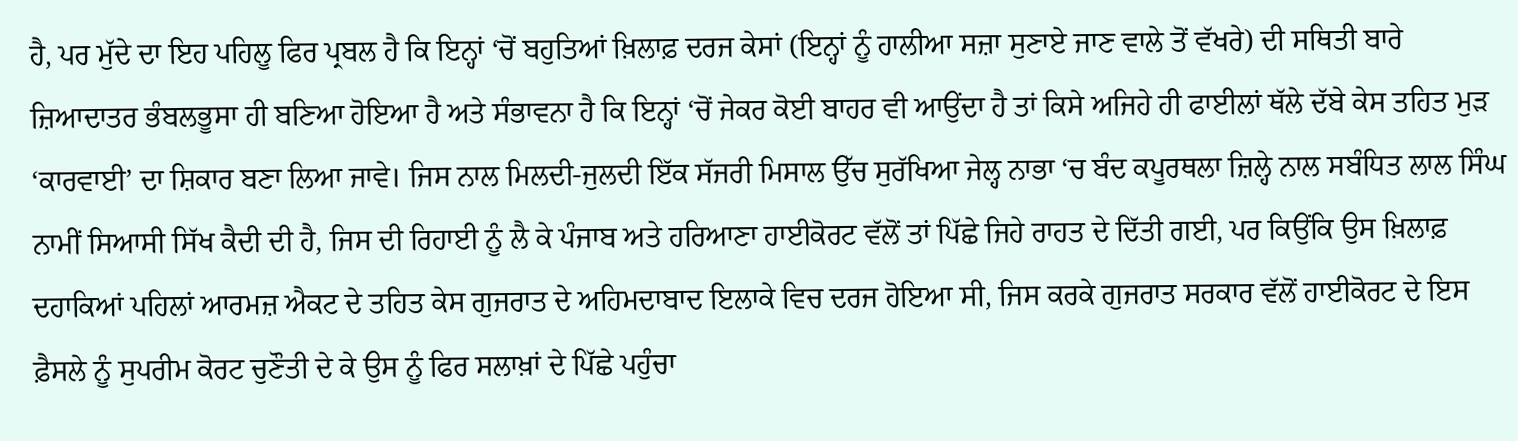ਹੈ, ਪਰ ਮੁੱਦੇ ਦਾ ਇਹ ਪਹਿਲੂ ਫਿਰ ਪ੍ਰਬਲ ਹੈ ਕਿ ਇਨ੍ਹਾਂ ‘ਚੋਂ ਬਹੁਤਿਆਂ ਖ਼ਿਲਾਫ਼ ਦਰਜ ਕੇਸਾਂ (ਇਨ੍ਹਾਂ ਨੂੰ ਹਾਲੀਆ ਸਜ਼ਾ ਸੁਣਾਏ ਜਾਣ ਵਾਲੇ ਤੋਂ ਵੱਖਰੇ) ਦੀ ਸਥਿਤੀ ਬਾਰੇ ਜ਼ਿਆਦਾਤਰ ਭੰਬਲਭੂਸਾ ਹੀ ਬਣਿਆ ਹੋਇਆ ਹੈ ਅਤੇ ਸੰਭਾਵਨਾ ਹੈ ਕਿ ਇਨ੍ਹਾਂ ‘ਚੋਂ ਜੇਕਰ ਕੋਈ ਬਾਹਰ ਵੀ ਆਉਂਦਾ ਹੈ ਤਾਂ ਕਿਸੇ ਅਜਿਹੇ ਹੀ ਫਾਈਲਾਂ ਥੱਲੇ ਦੱਬੇ ਕੇਸ ਤਹਿਤ ਮੁੜ ‘ਕਾਰਵਾਈ’ ਦਾ ਸ਼ਿਕਾਰ ਬਣਾ ਲਿਆ ਜਾਵੇ। ਜਿਸ ਨਾਲ ਮਿਲਦੀ-ਜੁਲਦੀ ਇੱਕ ਸੱਜਰੀ ਮਿਸਾਲ ਉੱਚ ਸੁਰੱਖਿਆ ਜੇਲ੍ਹ ਨਾਭਾ ‘ਚ ਬੰਦ ਕਪੂਰਥਲਾ ਜ਼ਿਲ੍ਹੇ ਨਾਲ ਸਬੰਧਿਤ ਲਾਲ ਸਿੰਘ ਨਾਮੀਂ ਸਿਆਸੀ ਸਿੱਖ ਕੈਦੀ ਦੀ ਹੈ, ਜਿਸ ਦੀ ਰਿਹਾਈ ਨੂੰ ਲੈ ਕੇ ਪੰਜਾਬ ਅਤੇ ਹਰਿਆਣਾ ਹਾਈਕੋਰਟ ਵੱਲੋਂ ਤਾਂ ਪਿੱਛੇ ਜਿਹੇ ਰਾਹਤ ਦੇ ਦਿੱਤੀ ਗਈ, ਪਰ ਕਿਉਂਕਿ ਉਸ ਖ਼ਿਲਾਫ਼ ਦਹਾਕਿਆਂ ਪਹਿਲਾਂ ਆਰਮਜ਼ ਐਕਟ ਦੇ ਤਹਿਤ ਕੇਸ ਗੁਜਰਾਤ ਦੇ ਅਹਿਮਦਾਬਾਦ ਇਲਾਕੇ ਵਿਚ ਦਰਜ ਹੋਇਆ ਸੀ, ਜਿਸ ਕਰਕੇ ਗੁਜਰਾਤ ਸਰਕਾਰ ਵੱਲੋਂ ਹਾਈਕੋਰਟ ਦੇ ਇਸ ਫ਼ੈਸਲੇ ਨੂੰ ਸੁਪਰੀਮ ਕੋਰਟ ਚੁਣੌਤੀ ਦੇ ਕੇ ਉਸ ਨੂੰ ਫਿਰ ਸਲਾਖ਼ਾਂ ਦੇ ਪਿੱਛੇ ਪਹੁੰਚਾ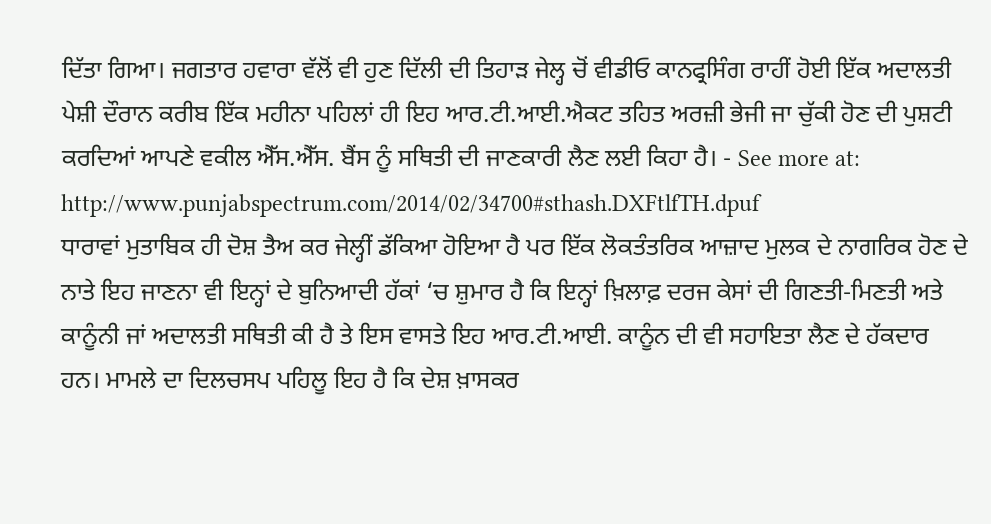ਦਿੱਤਾ ਗਿਆ। ਜਗਤਾਰ ਹਵਾਰਾ ਵੱਲੋਂ ਵੀ ਹੁਣ ਦਿੱਲੀ ਦੀ ਤਿਹਾੜ ਜੇਲ੍ਹ ਚੋਂ ਵੀਡੀਓ ਕਾਨਫ੍ਰਸਿੰਗ ਰਾਹੀਂ ਹੋਈ ਇੱਕ ਅਦਾਲਤੀ ਪੇਸ਼ੀ ਦੌਰਾਨ ਕਰੀਬ ਇੱਕ ਮਹੀਨਾ ਪਹਿਲਾਂ ਹੀ ਇਹ ਆਰ.ਟੀ.ਆਈ.ਐਕਟ ਤਹਿਤ ਅਰਜ਼ੀ ਭੇਜੀ ਜਾ ਚੁੱਕੀ ਹੋਣ ਦੀ ਪੁਸ਼ਟੀ ਕਰਦਿਆਂ ਆਪਣੇ ਵਕੀਲ ਐੱਸ.ਐੱਸ. ਬੈਂਸ ਨੂੰ ਸਥਿਤੀ ਦੀ ਜਾਣਕਾਰੀ ਲੈਣ ਲਈ ਕਿਹਾ ਹੈ। - See more at: http://www.punjabspectrum.com/2014/02/34700#sthash.DXFtlfTH.dpuf
ਧਾਰਾਵਾਂ ਮੁਤਾਬਿਕ ਹੀ ਦੋਸ਼ ਤੈਅ ਕਰ ਜੇਲ੍ਹੀਂ ਡੱਕਿਆ ਹੋਇਆ ਹੈ ਪਰ ਇੱਕ ਲੋਕਤੰਤਰਿਕ ਆਜ਼ਾਦ ਮੁਲਕ ਦੇ ਨਾਗਰਿਕ ਹੋਣ ਦੇ ਨਾਤੇ ਇਹ ਜਾਣਨਾ ਵੀ ਇਨ੍ਹਾਂ ਦੇ ਬੁਨਿਆਦੀ ਹੱਕਾਂ ‘ਚ ਸ਼ੁਮਾਰ ਹੈ ਕਿ ਇਨ੍ਹਾਂ ਖ਼ਿਲਾਫ਼ ਦਰਜ ਕੇਸਾਂ ਦੀ ਗਿਣਤੀ-ਮਿਣਤੀ ਅਤੇ ਕਾਨੂੰਨੀ ਜਾਂ ਅਦਾਲਤੀ ਸਥਿਤੀ ਕੀ ਹੈ ਤੇ ਇਸ ਵਾਸਤੇ ਇਹ ਆਰ.ਟੀ.ਆਈ. ਕਾਨੂੰਨ ਦੀ ਵੀ ਸਹਾਇਤਾ ਲੈਣ ਦੇ ਹੱਕਦਾਰ ਹਨ। ਮਾਮਲੇ ਦਾ ਦਿਲਚਸਪ ਪਹਿਲੂ ਇਹ ਹੈ ਕਿ ਦੇਸ਼ ਖ਼ਾਸਕਰ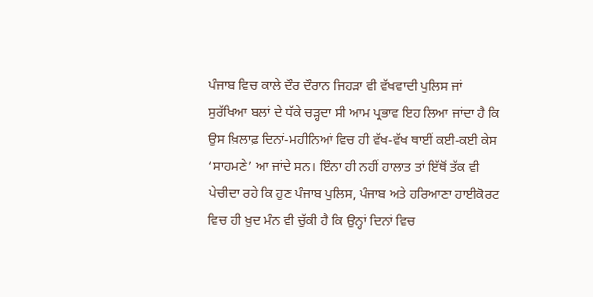ਪੰਜਾਬ ਵਿਚ ਕਾਲੇ ਦੌਰ ਦੌਰਾਨ ਜਿਹੜਾ ਵੀ ਵੱਖਵਾਦੀ ਪੁਲਿਸ ਜਾਂ ਸੁਰੱਖਿਆ ਬਲਾਂ ਦੇ ਧੱਕੇ ਚੜ੍ਹਦਾ ਸੀ ਆਮ ਪ੍ਰਭਾਵ ਇਹ ਲਿਆ ਜਾਂਦਾ ਹੈ ਕਿ ਉਸ ਖ਼ਿਲਾਫ਼ ਦਿਨਾਂ-ਮਹੀਨਿਆਂ ਵਿਚ ਹੀ ਵੱਖ-ਵੱਖ ਥਾਈਂ ਕਈ-ਕਈ ਕੇਸ ‘ਸਾਹਮਣੇ’ ਆ ਜਾਂਦੇ ਸਨ। ਇੰਨਾ ਹੀ ਨਹੀਂ ਹਾਲਾਤ ਤਾਂ ਇੱਥੋਂ ਤੱਕ ਵੀ ਪੇਚੀਦਾ ਰਹੇ ਕਿ ਹੁਣ ਪੰਜਾਬ ਪੁਲਿਸ, ਪੰਜਾਬ ਅਤੇ ਹਰਿਆਣਾ ਹਾਈਕੋਰਟ ਵਿਚ ਹੀ ਖ਼ੁਦ ਮੰਨ ਵੀ ਚੁੱਕੀ ਹੈ ਕਿ ਉਨ੍ਹਾਂ ਦਿਨਾਂ ਵਿਚ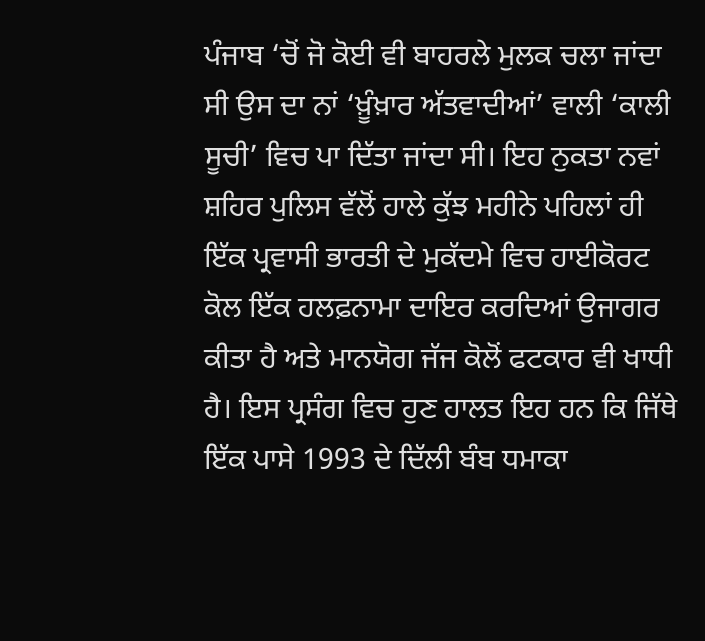ਪੰਜਾਬ ‘ਚੋਂ ਜੋ ਕੋਈ ਵੀ ਬਾਹਰਲੇ ਮੁਲਕ ਚਲਾ ਜਾਂਦਾ ਸੀ ਉਸ ਦਾ ਨਾਂ ‘ਖ਼ੂੰਖ਼ਾਰ ਅੱਤਵਾਦੀਆਂ’ ਵਾਲੀ ‘ਕਾਲੀ ਸੂਚੀ’ ਵਿਚ ਪਾ ਦਿੱਤਾ ਜਾਂਦਾ ਸੀ। ਇਹ ਨੁਕਤਾ ਨਵਾਂ ਸ਼ਹਿਰ ਪੁਲਿਸ ਵੱਲੋਂ ਹਾਲੇ ਕੁੱਝ ਮਹੀਨੇ ਪਹਿਲਾਂ ਹੀ ਇੱਕ ਪ੍ਰਵਾਸੀ ਭਾਰਤੀ ਦੇ ਮੁਕੱਦਮੇ ਵਿਚ ਹਾਈਕੋਰਟ ਕੋਲ ਇੱਕ ਹਲਫ਼ਨਾਮਾ ਦਾਇਰ ਕਰਦਿਆਂ ਉਜਾਗਰ ਕੀਤਾ ਹੈ ਅਤੇ ਮਾਨਯੋਗ ਜੱਜ ਕੋਲੋਂ ਫਟਕਾਰ ਵੀ ਖਾਧੀ ਹੈ। ਇਸ ਪ੍ਰਸੰਗ ਵਿਚ ਹੁਣ ਹਾਲਤ ਇਹ ਹਨ ਕਿ ਜਿੱਥੇ ਇੱਕ ਪਾਸੇ 1993 ਦੇ ਦਿੱਲੀ ਬੰਬ ਧਮਾਕਾ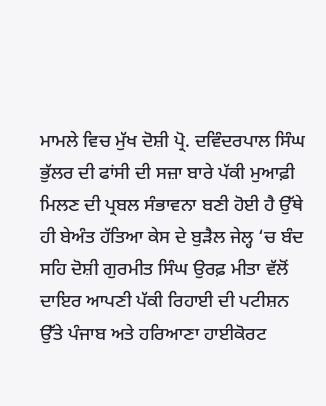ਮਾਮਲੇ ਵਿਚ ਮੁੱਖ ਦੋਸ਼ੀ ਪ੍ਰੋ. ਦਵਿੰਦਰਪਾਲ ਸਿੰਘ ਭੁੱਲਰ ਦੀ ਫਾਂਸੀ ਦੀ ਸਜ਼ਾ ਬਾਰੇ ਪੱਕੀ ਮੁਆਫ਼ੀ ਮਿਲਣ ਦੀ ਪ੍ਰਬਲ ਸੰਭਾਵਨਾ ਬਣੀ ਹੋਈ ਹੈ ਉੱਥੇ ਹੀ ਬੇਅੰਤ ਹੱਤਿਆ ਕੇਸ ਦੇ ਬੁੜੈਲ ਜੇਲ੍ਹ ‘ਚ ਬੰਦ ਸਹਿ ਦੋਸ਼ੀ ਗੁਰਮੀਤ ਸਿੰਘ ਉਰਫ਼ ਮੀਤਾ ਵੱਲੋਂ ਦਾਇਰ ਆਪਣੀ ਪੱਕੀ ਰਿਹਾਈ ਦੀ ਪਟੀਸ਼ਨ ਉੱਤੇ ਪੰਜਾਬ ਅਤੇ ਹਰਿਆਣਾ ਹਾਈਕੋਰਟ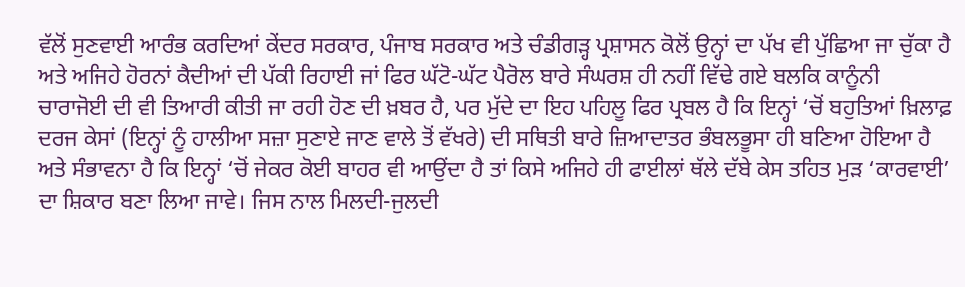ਵੱਲੋਂ ਸੁਣਵਾਈ ਆਰੰਭ ਕਰਦਿਆਂ ਕੇਂਦਰ ਸਰਕਾਰ, ਪੰਜਾਬ ਸਰਕਾਰ ਅਤੇ ਚੰਡੀਗੜ੍ਹ ਪ੍ਰਸ਼ਾਸਨ ਕੋਲੋਂ ਉਨ੍ਹਾਂ ਦਾ ਪੱਖ ਵੀ ਪੁੱਛਿਆ ਜਾ ਚੁੱਕਾ ਹੈ ਅਤੇ ਅਜਿਹੇ ਹੋਰਨਾਂ ਕੈਦੀਆਂ ਦੀ ਪੱਕੀ ਰਿਹਾਈ ਜਾਂ ਫਿਰ ਘੱਟੋ-ਘੱਟ ਪੈਰੋਲ ਬਾਰੇ ਸੰਘਰਸ਼ ਹੀ ਨਹੀਂ ਵਿੱਢੇ ਗਏ ਬਲਕਿ ਕਾਨੂੰਨੀ ਚਾਰਾਜੋਈ ਦੀ ਵੀ ਤਿਆਰੀ ਕੀਤੀ ਜਾ ਰਹੀ ਹੋਣ ਦੀ ਖ਼ਬਰ ਹੈ, ਪਰ ਮੁੱਦੇ ਦਾ ਇਹ ਪਹਿਲੂ ਫਿਰ ਪ੍ਰਬਲ ਹੈ ਕਿ ਇਨ੍ਹਾਂ ‘ਚੋਂ ਬਹੁਤਿਆਂ ਖ਼ਿਲਾਫ਼ ਦਰਜ ਕੇਸਾਂ (ਇਨ੍ਹਾਂ ਨੂੰ ਹਾਲੀਆ ਸਜ਼ਾ ਸੁਣਾਏ ਜਾਣ ਵਾਲੇ ਤੋਂ ਵੱਖਰੇ) ਦੀ ਸਥਿਤੀ ਬਾਰੇ ਜ਼ਿਆਦਾਤਰ ਭੰਬਲਭੂਸਾ ਹੀ ਬਣਿਆ ਹੋਇਆ ਹੈ ਅਤੇ ਸੰਭਾਵਨਾ ਹੈ ਕਿ ਇਨ੍ਹਾਂ ‘ਚੋਂ ਜੇਕਰ ਕੋਈ ਬਾਹਰ ਵੀ ਆਉਂਦਾ ਹੈ ਤਾਂ ਕਿਸੇ ਅਜਿਹੇ ਹੀ ਫਾਈਲਾਂ ਥੱਲੇ ਦੱਬੇ ਕੇਸ ਤਹਿਤ ਮੁੜ ‘ਕਾਰਵਾਈ’ ਦਾ ਸ਼ਿਕਾਰ ਬਣਾ ਲਿਆ ਜਾਵੇ। ਜਿਸ ਨਾਲ ਮਿਲਦੀ-ਜੁਲਦੀ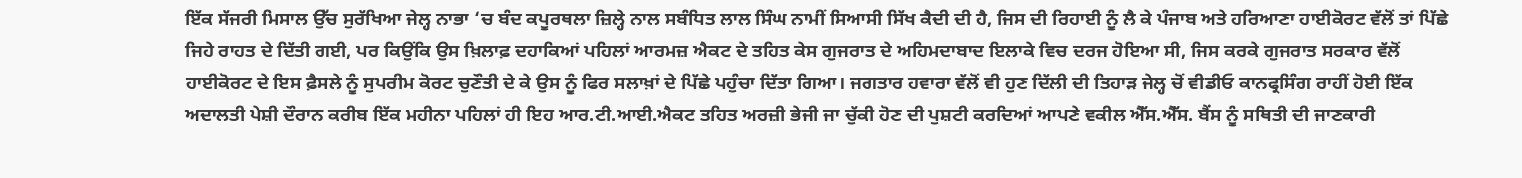ਇੱਕ ਸੱਜਰੀ ਮਿਸਾਲ ਉੱਚ ਸੁਰੱਖਿਆ ਜੇਲ੍ਹ ਨਾਭਾ ‘ਚ ਬੰਦ ਕਪੂਰਥਲਾ ਜ਼ਿਲ੍ਹੇ ਨਾਲ ਸਬੰਧਿਤ ਲਾਲ ਸਿੰਘ ਨਾਮੀਂ ਸਿਆਸੀ ਸਿੱਖ ਕੈਦੀ ਦੀ ਹੈ, ਜਿਸ ਦੀ ਰਿਹਾਈ ਨੂੰ ਲੈ ਕੇ ਪੰਜਾਬ ਅਤੇ ਹਰਿਆਣਾ ਹਾਈਕੋਰਟ ਵੱਲੋਂ ਤਾਂ ਪਿੱਛੇ ਜਿਹੇ ਰਾਹਤ ਦੇ ਦਿੱਤੀ ਗਈ, ਪਰ ਕਿਉਂਕਿ ਉਸ ਖ਼ਿਲਾਫ਼ ਦਹਾਕਿਆਂ ਪਹਿਲਾਂ ਆਰਮਜ਼ ਐਕਟ ਦੇ ਤਹਿਤ ਕੇਸ ਗੁਜਰਾਤ ਦੇ ਅਹਿਮਦਾਬਾਦ ਇਲਾਕੇ ਵਿਚ ਦਰਜ ਹੋਇਆ ਸੀ, ਜਿਸ ਕਰਕੇ ਗੁਜਰਾਤ ਸਰਕਾਰ ਵੱਲੋਂ ਹਾਈਕੋਰਟ ਦੇ ਇਸ ਫ਼ੈਸਲੇ ਨੂੰ ਸੁਪਰੀਮ ਕੋਰਟ ਚੁਣੌਤੀ ਦੇ ਕੇ ਉਸ ਨੂੰ ਫਿਰ ਸਲਾਖ਼ਾਂ ਦੇ ਪਿੱਛੇ ਪਹੁੰਚਾ ਦਿੱਤਾ ਗਿਆ। ਜਗਤਾਰ ਹਵਾਰਾ ਵੱਲੋਂ ਵੀ ਹੁਣ ਦਿੱਲੀ ਦੀ ਤਿਹਾੜ ਜੇਲ੍ਹ ਚੋਂ ਵੀਡੀਓ ਕਾਨਫ੍ਰਸਿੰਗ ਰਾਹੀਂ ਹੋਈ ਇੱਕ ਅਦਾਲਤੀ ਪੇਸ਼ੀ ਦੌਰਾਨ ਕਰੀਬ ਇੱਕ ਮਹੀਨਾ ਪਹਿਲਾਂ ਹੀ ਇਹ ਆਰ.ਟੀ.ਆਈ.ਐਕਟ ਤਹਿਤ ਅਰਜ਼ੀ ਭੇਜੀ ਜਾ ਚੁੱਕੀ ਹੋਣ ਦੀ ਪੁਸ਼ਟੀ ਕਰਦਿਆਂ ਆਪਣੇ ਵਕੀਲ ਐੱਸ.ਐੱਸ. ਬੈਂਸ ਨੂੰ ਸਥਿਤੀ ਦੀ ਜਾਣਕਾਰੀ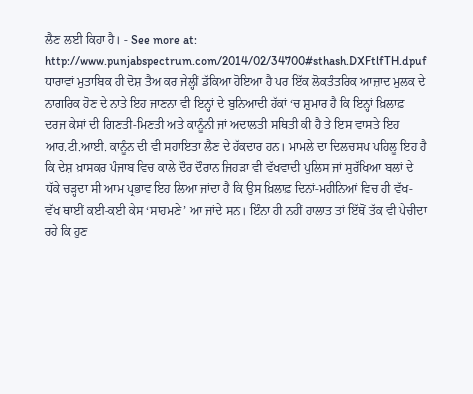ਲੈਣ ਲਈ ਕਿਹਾ ਹੈ। - See more at: http://www.punjabspectrum.com/2014/02/34700#sthash.DXFtlfTH.dpuf
ਧਾਰਾਵਾਂ ਮੁਤਾਬਿਕ ਹੀ ਦੋਸ਼ ਤੈਅ ਕਰ ਜੇਲ੍ਹੀਂ ਡੱਕਿਆ ਹੋਇਆ ਹੈ ਪਰ ਇੱਕ ਲੋਕਤੰਤਰਿਕ ਆਜ਼ਾਦ ਮੁਲਕ ਦੇ ਨਾਗਰਿਕ ਹੋਣ ਦੇ ਨਾਤੇ ਇਹ ਜਾਣਨਾ ਵੀ ਇਨ੍ਹਾਂ ਦੇ ਬੁਨਿਆਦੀ ਹੱਕਾਂ ‘ਚ ਸ਼ੁਮਾਰ ਹੈ ਕਿ ਇਨ੍ਹਾਂ ਖ਼ਿਲਾਫ਼ ਦਰਜ ਕੇਸਾਂ ਦੀ ਗਿਣਤੀ-ਮਿਣਤੀ ਅਤੇ ਕਾਨੂੰਨੀ ਜਾਂ ਅਦਾਲਤੀ ਸਥਿਤੀ ਕੀ ਹੈ ਤੇ ਇਸ ਵਾਸਤੇ ਇਹ ਆਰ.ਟੀ.ਆਈ. ਕਾਨੂੰਨ ਦੀ ਵੀ ਸਹਾਇਤਾ ਲੈਣ ਦੇ ਹੱਕਦਾਰ ਹਨ। ਮਾਮਲੇ ਦਾ ਦਿਲਚਸਪ ਪਹਿਲੂ ਇਹ ਹੈ ਕਿ ਦੇਸ਼ ਖ਼ਾਸਕਰ ਪੰਜਾਬ ਵਿਚ ਕਾਲੇ ਦੌਰ ਦੌਰਾਨ ਜਿਹੜਾ ਵੀ ਵੱਖਵਾਦੀ ਪੁਲਿਸ ਜਾਂ ਸੁਰੱਖਿਆ ਬਲਾਂ ਦੇ ਧੱਕੇ ਚੜ੍ਹਦਾ ਸੀ ਆਮ ਪ੍ਰਭਾਵ ਇਹ ਲਿਆ ਜਾਂਦਾ ਹੈ ਕਿ ਉਸ ਖ਼ਿਲਾਫ਼ ਦਿਨਾਂ-ਮਹੀਨਿਆਂ ਵਿਚ ਹੀ ਵੱਖ-ਵੱਖ ਥਾਈਂ ਕਈ-ਕਈ ਕੇਸ ‘ਸਾਹਮਣੇ’ ਆ ਜਾਂਦੇ ਸਨ। ਇੰਨਾ ਹੀ ਨਹੀਂ ਹਾਲਾਤ ਤਾਂ ਇੱਥੋਂ ਤੱਕ ਵੀ ਪੇਚੀਦਾ ਰਹੇ ਕਿ ਹੁਣ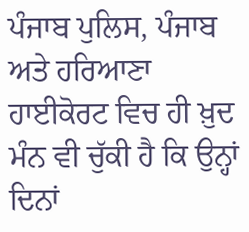ਪੰਜਾਬ ਪੁਲਿਸ, ਪੰਜਾਬ ਅਤੇ ਹਰਿਆਣਾ ਹਾਈਕੋਰਟ ਵਿਚ ਹੀ ਖ਼ੁਦ ਮੰਨ ਵੀ ਚੁੱਕੀ ਹੈ ਕਿ ਉਨ੍ਹਾਂ ਦਿਨਾਂ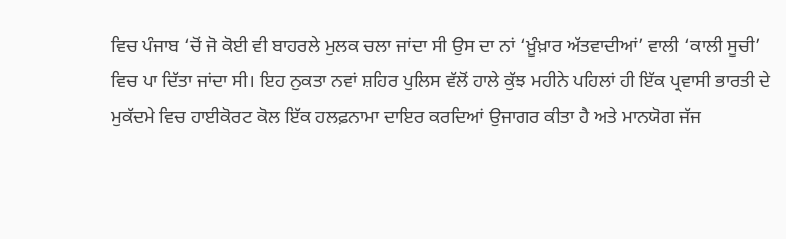ਵਿਚ ਪੰਜਾਬ ‘ਚੋਂ ਜੋ ਕੋਈ ਵੀ ਬਾਹਰਲੇ ਮੁਲਕ ਚਲਾ ਜਾਂਦਾ ਸੀ ਉਸ ਦਾ ਨਾਂ ‘ਖ਼ੂੰਖ਼ਾਰ ਅੱਤਵਾਦੀਆਂ’ ਵਾਲੀ ‘ਕਾਲੀ ਸੂਚੀ’ ਵਿਚ ਪਾ ਦਿੱਤਾ ਜਾਂਦਾ ਸੀ। ਇਹ ਨੁਕਤਾ ਨਵਾਂ ਸ਼ਹਿਰ ਪੁਲਿਸ ਵੱਲੋਂ ਹਾਲੇ ਕੁੱਝ ਮਹੀਨੇ ਪਹਿਲਾਂ ਹੀ ਇੱਕ ਪ੍ਰਵਾਸੀ ਭਾਰਤੀ ਦੇ ਮੁਕੱਦਮੇ ਵਿਚ ਹਾਈਕੋਰਟ ਕੋਲ ਇੱਕ ਹਲਫ਼ਨਾਮਾ ਦਾਇਰ ਕਰਦਿਆਂ ਉਜਾਗਰ ਕੀਤਾ ਹੈ ਅਤੇ ਮਾਨਯੋਗ ਜੱਜ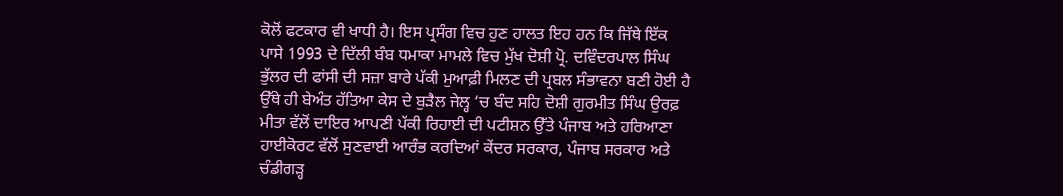ਕੋਲੋਂ ਫਟਕਾਰ ਵੀ ਖਾਧੀ ਹੈ। ਇਸ ਪ੍ਰਸੰਗ ਵਿਚ ਹੁਣ ਹਾਲਤ ਇਹ ਹਨ ਕਿ ਜਿੱਥੇ ਇੱਕ ਪਾਸੇ 1993 ਦੇ ਦਿੱਲੀ ਬੰਬ ਧਮਾਕਾ ਮਾਮਲੇ ਵਿਚ ਮੁੱਖ ਦੋਸ਼ੀ ਪ੍ਰੋ. ਦਵਿੰਦਰਪਾਲ ਸਿੰਘ ਭੁੱਲਰ ਦੀ ਫਾਂਸੀ ਦੀ ਸਜ਼ਾ ਬਾਰੇ ਪੱਕੀ ਮੁਆਫ਼ੀ ਮਿਲਣ ਦੀ ਪ੍ਰਬਲ ਸੰਭਾਵਨਾ ਬਣੀ ਹੋਈ ਹੈ ਉੱਥੇ ਹੀ ਬੇਅੰਤ ਹੱਤਿਆ ਕੇਸ ਦੇ ਬੁੜੈਲ ਜੇਲ੍ਹ ‘ਚ ਬੰਦ ਸਹਿ ਦੋਸ਼ੀ ਗੁਰਮੀਤ ਸਿੰਘ ਉਰਫ਼ ਮੀਤਾ ਵੱਲੋਂ ਦਾਇਰ ਆਪਣੀ ਪੱਕੀ ਰਿਹਾਈ ਦੀ ਪਟੀਸ਼ਨ ਉੱਤੇ ਪੰਜਾਬ ਅਤੇ ਹਰਿਆਣਾ ਹਾਈਕੋਰਟ ਵੱਲੋਂ ਸੁਣਵਾਈ ਆਰੰਭ ਕਰਦਿਆਂ ਕੇਂਦਰ ਸਰਕਾਰ, ਪੰਜਾਬ ਸਰਕਾਰ ਅਤੇ ਚੰਡੀਗੜ੍ਹ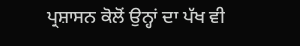ਪ੍ਰਸ਼ਾਸਨ ਕੋਲੋਂ ਉਨ੍ਹਾਂ ਦਾ ਪੱਖ ਵੀ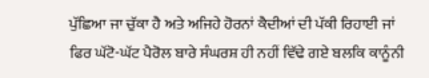ਪੁੱਛਿਆ ਜਾ ਚੁੱਕਾ ਹੈ ਅਤੇ ਅਜਿਹੇ ਹੋਰਨਾਂ ਕੈਦੀਆਂ ਦੀ ਪੱਕੀ ਰਿਹਾਈ ਜਾਂ ਫਿਰ ਘੱਟੋ-ਘੱਟ ਪੈਰੋਲ ਬਾਰੇ ਸੰਘਰਸ਼ ਹੀ ਨਹੀਂ ਵਿੱਢੇ ਗਏ ਬਲਕਿ ਕਾਨੂੰਨੀ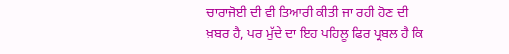ਚਾਰਾਜੋਈ ਦੀ ਵੀ ਤਿਆਰੀ ਕੀਤੀ ਜਾ ਰਹੀ ਹੋਣ ਦੀ ਖ਼ਬਰ ਹੈ, ਪਰ ਮੁੱਦੇ ਦਾ ਇਹ ਪਹਿਲੂ ਫਿਰ ਪ੍ਰਬਲ ਹੈ ਕਿ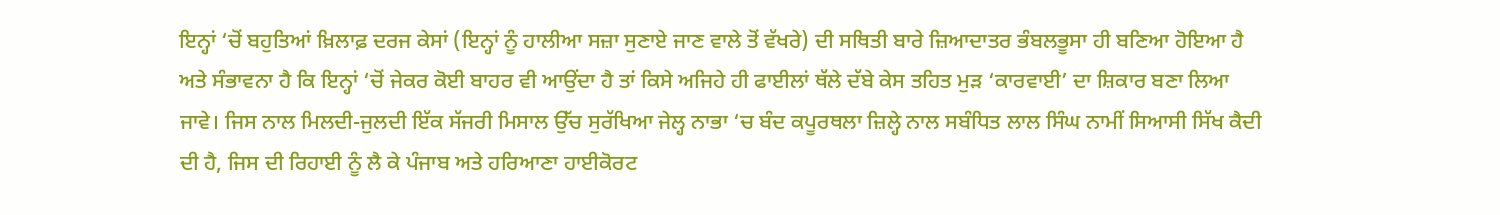ਇਨ੍ਹਾਂ ‘ਚੋਂ ਬਹੁਤਿਆਂ ਖ਼ਿਲਾਫ਼ ਦਰਜ ਕੇਸਾਂ (ਇਨ੍ਹਾਂ ਨੂੰ ਹਾਲੀਆ ਸਜ਼ਾ ਸੁਣਾਏ ਜਾਣ ਵਾਲੇ ਤੋਂ ਵੱਖਰੇ) ਦੀ ਸਥਿਤੀ ਬਾਰੇ ਜ਼ਿਆਦਾਤਰ ਭੰਬਲਭੂਸਾ ਹੀ ਬਣਿਆ ਹੋਇਆ ਹੈ ਅਤੇ ਸੰਭਾਵਨਾ ਹੈ ਕਿ ਇਨ੍ਹਾਂ ‘ਚੋਂ ਜੇਕਰ ਕੋਈ ਬਾਹਰ ਵੀ ਆਉਂਦਾ ਹੈ ਤਾਂ ਕਿਸੇ ਅਜਿਹੇ ਹੀ ਫਾਈਲਾਂ ਥੱਲੇ ਦੱਬੇ ਕੇਸ ਤਹਿਤ ਮੁੜ ‘ਕਾਰਵਾਈ’ ਦਾ ਸ਼ਿਕਾਰ ਬਣਾ ਲਿਆ ਜਾਵੇ। ਜਿਸ ਨਾਲ ਮਿਲਦੀ-ਜੁਲਦੀ ਇੱਕ ਸੱਜਰੀ ਮਿਸਾਲ ਉੱਚ ਸੁਰੱਖਿਆ ਜੇਲ੍ਹ ਨਾਭਾ ‘ਚ ਬੰਦ ਕਪੂਰਥਲਾ ਜ਼ਿਲ੍ਹੇ ਨਾਲ ਸਬੰਧਿਤ ਲਾਲ ਸਿੰਘ ਨਾਮੀਂ ਸਿਆਸੀ ਸਿੱਖ ਕੈਦੀ ਦੀ ਹੈ, ਜਿਸ ਦੀ ਰਿਹਾਈ ਨੂੰ ਲੈ ਕੇ ਪੰਜਾਬ ਅਤੇ ਹਰਿਆਣਾ ਹਾਈਕੋਰਟ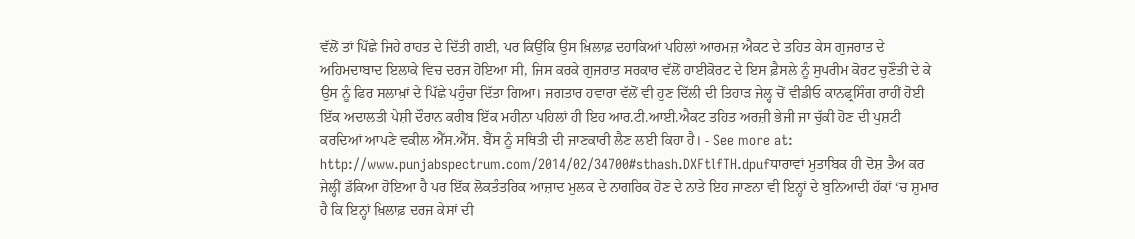ਵੱਲੋਂ ਤਾਂ ਪਿੱਛੇ ਜਿਹੇ ਰਾਹਤ ਦੇ ਦਿੱਤੀ ਗਈ, ਪਰ ਕਿਉਂਕਿ ਉਸ ਖ਼ਿਲਾਫ਼ ਦਹਾਕਿਆਂ ਪਹਿਲਾਂ ਆਰਮਜ਼ ਐਕਟ ਦੇ ਤਹਿਤ ਕੇਸ ਗੁਜਰਾਤ ਦੇ ਅਹਿਮਦਾਬਾਦ ਇਲਾਕੇ ਵਿਚ ਦਰਜ ਹੋਇਆ ਸੀ, ਜਿਸ ਕਰਕੇ ਗੁਜਰਾਤ ਸਰਕਾਰ ਵੱਲੋਂ ਹਾਈਕੋਰਟ ਦੇ ਇਸ ਫ਼ੈਸਲੇ ਨੂੰ ਸੁਪਰੀਮ ਕੋਰਟ ਚੁਣੌਤੀ ਦੇ ਕੇ ਉਸ ਨੂੰ ਫਿਰ ਸਲਾਖ਼ਾਂ ਦੇ ਪਿੱਛੇ ਪਹੁੰਚਾ ਦਿੱਤਾ ਗਿਆ। ਜਗਤਾਰ ਹਵਾਰਾ ਵੱਲੋਂ ਵੀ ਹੁਣ ਦਿੱਲੀ ਦੀ ਤਿਹਾੜ ਜੇਲ੍ਹ ਚੋਂ ਵੀਡੀਓ ਕਾਨਫ੍ਰਸਿੰਗ ਰਾਹੀਂ ਹੋਈ ਇੱਕ ਅਦਾਲਤੀ ਪੇਸ਼ੀ ਦੌਰਾਨ ਕਰੀਬ ਇੱਕ ਮਹੀਨਾ ਪਹਿਲਾਂ ਹੀ ਇਹ ਆਰ.ਟੀ.ਆਈ.ਐਕਟ ਤਹਿਤ ਅਰਜ਼ੀ ਭੇਜੀ ਜਾ ਚੁੱਕੀ ਹੋਣ ਦੀ ਪੁਸ਼ਟੀ ਕਰਦਿਆਂ ਆਪਣੇ ਵਕੀਲ ਐੱਸ.ਐੱਸ. ਬੈਂਸ ਨੂੰ ਸਥਿਤੀ ਦੀ ਜਾਣਕਾਰੀ ਲੈਣ ਲਈ ਕਿਹਾ ਹੈ। - See more at: http://www.punjabspectrum.com/2014/02/34700#sthash.DXFtlfTH.dpufਧਾਰਾਵਾਂ ਮੁਤਾਬਿਕ ਹੀ ਦੋਸ਼ ਤੈਅ ਕਰ ਜੇਲ੍ਹੀਂ ਡੱਕਿਆ ਹੋਇਆ ਹੈ ਪਰ ਇੱਕ ਲੋਕਤੰਤਰਿਕ ਆਜ਼ਾਦ ਮੁਲਕ ਦੇ ਨਾਗਰਿਕ ਹੋਣ ਦੇ ਨਾਤੇ ਇਹ ਜਾਣਨਾ ਵੀ ਇਨ੍ਹਾਂ ਦੇ ਬੁਨਿਆਦੀ ਹੱਕਾਂ ‘ਚ ਸ਼ੁਮਾਰ ਹੈ ਕਿ ਇਨ੍ਹਾਂ ਖ਼ਿਲਾਫ਼ ਦਰਜ ਕੇਸਾਂ ਦੀ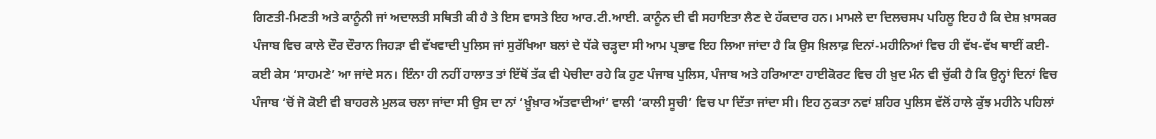ਗਿਣਤੀ-ਮਿਣਤੀ ਅਤੇ ਕਾਨੂੰਨੀ ਜਾਂ ਅਦਾਲਤੀ ਸਥਿਤੀ ਕੀ ਹੈ ਤੇ ਇਸ ਵਾਸਤੇ ਇਹ ਆਰ.ਟੀ.ਆਈ. ਕਾਨੂੰਨ ਦੀ ਵੀ ਸਹਾਇਤਾ ਲੈਣ ਦੇ ਹੱਕਦਾਰ ਹਨ। ਮਾਮਲੇ ਦਾ ਦਿਲਚਸਪ ਪਹਿਲੂ ਇਹ ਹੈ ਕਿ ਦੇਸ਼ ਖ਼ਾਸਕਰ ਪੰਜਾਬ ਵਿਚ ਕਾਲੇ ਦੌਰ ਦੌਰਾਨ ਜਿਹੜਾ ਵੀ ਵੱਖਵਾਦੀ ਪੁਲਿਸ ਜਾਂ ਸੁਰੱਖਿਆ ਬਲਾਂ ਦੇ ਧੱਕੇ ਚੜ੍ਹਦਾ ਸੀ ਆਮ ਪ੍ਰਭਾਵ ਇਹ ਲਿਆ ਜਾਂਦਾ ਹੈ ਕਿ ਉਸ ਖ਼ਿਲਾਫ਼ ਦਿਨਾਂ-ਮਹੀਨਿਆਂ ਵਿਚ ਹੀ ਵੱਖ-ਵੱਖ ਥਾਈਂ ਕਈ-ਕਈ ਕੇਸ ‘ਸਾਹਮਣੇ’ ਆ ਜਾਂਦੇ ਸਨ। ਇੰਨਾ ਹੀ ਨਹੀਂ ਹਾਲਾਤ ਤਾਂ ਇੱਥੋਂ ਤੱਕ ਵੀ ਪੇਚੀਦਾ ਰਹੇ ਕਿ ਹੁਣ ਪੰਜਾਬ ਪੁਲਿਸ, ਪੰਜਾਬ ਅਤੇ ਹਰਿਆਣਾ ਹਾਈਕੋਰਟ ਵਿਚ ਹੀ ਖ਼ੁਦ ਮੰਨ ਵੀ ਚੁੱਕੀ ਹੈ ਕਿ ਉਨ੍ਹਾਂ ਦਿਨਾਂ ਵਿਚ ਪੰਜਾਬ ‘ਚੋਂ ਜੋ ਕੋਈ ਵੀ ਬਾਹਰਲੇ ਮੁਲਕ ਚਲਾ ਜਾਂਦਾ ਸੀ ਉਸ ਦਾ ਨਾਂ ‘ਖ਼ੂੰਖ਼ਾਰ ਅੱਤਵਾਦੀਆਂ’ ਵਾਲੀ ‘ਕਾਲੀ ਸੂਚੀ’ ਵਿਚ ਪਾ ਦਿੱਤਾ ਜਾਂਦਾ ਸੀ। ਇਹ ਨੁਕਤਾ ਨਵਾਂ ਸ਼ਹਿਰ ਪੁਲਿਸ ਵੱਲੋਂ ਹਾਲੇ ਕੁੱਝ ਮਹੀਨੇ ਪਹਿਲਾਂ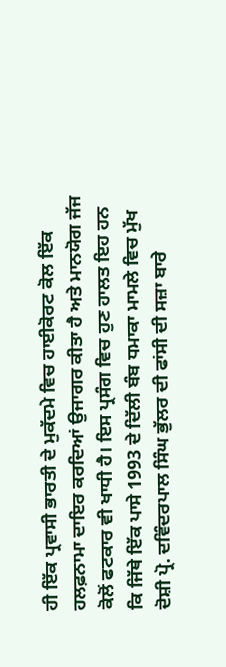ਹੀ ਇੱਕ ਪ੍ਰਵਾਸੀ ਭਾਰਤੀ ਦੇ ਮੁਕੱਦਮੇ ਵਿਚ ਹਾਈਕੋਰਟ ਕੋਲ ਇੱਕ ਹਲਫ਼ਨਾਮਾ ਦਾਇਰ ਕਰਦਿਆਂ ਉਜਾਗਰ ਕੀਤਾ ਹੈ ਅਤੇ ਮਾਨਯੋਗ ਜੱਜ ਕੋਲੋਂ ਫਟਕਾਰ ਵੀ ਖਾਧੀ ਹੈ। ਇਸ ਪ੍ਰਸੰਗ ਵਿਚ ਹੁਣ ਹਾਲਤ ਇਹ ਹਨ ਕਿ ਜਿੱਥੇ ਇੱਕ ਪਾਸੇ 1993 ਦੇ ਦਿੱਲੀ ਬੰਬ ਧਮਾਕਾ ਮਾਮਲੇ ਵਿਚ ਮੁੱਖ ਦੋਸ਼ੀ ਪ੍ਰੋ. ਦਵਿੰਦਰਪਾਲ ਸਿੰਘ ਭੁੱਲਰ ਦੀ ਫਾਂਸੀ ਦੀ ਸਜ਼ਾ ਬਾਰੇ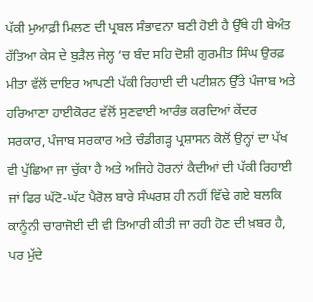ਪੱਕੀ ਮੁਆਫ਼ੀ ਮਿਲਣ ਦੀ ਪ੍ਰਬਲ ਸੰਭਾਵਨਾ ਬਣੀ ਹੋਈ ਹੈ ਉੱਥੇ ਹੀ ਬੇਅੰਤ ਹੱਤਿਆ ਕੇਸ ਦੇ ਬੁੜੈਲ ਜੇਲ੍ਹ ‘ਚ ਬੰਦ ਸਹਿ ਦੋਸ਼ੀ ਗੁਰਮੀਤ ਸਿੰਘ ਉਰਫ਼ ਮੀਤਾ ਵੱਲੋਂ ਦਾਇਰ ਆਪਣੀ ਪੱਕੀ ਰਿਹਾਈ ਦੀ ਪਟੀਸ਼ਨ ਉੱਤੇ ਪੰਜਾਬ ਅਤੇ ਹਰਿਆਣਾ ਹਾਈਕੋਰਟ ਵੱਲੋਂ ਸੁਣਵਾਈ ਆਰੰਭ ਕਰਦਿਆਂ ਕੇਂਦਰ ਸਰਕਾਰ, ਪੰਜਾਬ ਸਰਕਾਰ ਅਤੇ ਚੰਡੀਗੜ੍ਹ ਪ੍ਰਸ਼ਾਸਨ ਕੋਲੋਂ ਉਨ੍ਹਾਂ ਦਾ ਪੱਖ ਵੀ ਪੁੱਛਿਆ ਜਾ ਚੁੱਕਾ ਹੈ ਅਤੇ ਅਜਿਹੇ ਹੋਰਨਾਂ ਕੈਦੀਆਂ ਦੀ ਪੱਕੀ ਰਿਹਾਈ ਜਾਂ ਫਿਰ ਘੱਟੋ-ਘੱਟ ਪੈਰੋਲ ਬਾਰੇ ਸੰਘਰਸ਼ ਹੀ ਨਹੀਂ ਵਿੱਢੇ ਗਏ ਬਲਕਿ ਕਾਨੂੰਨੀ ਚਾਰਾਜੋਈ ਦੀ ਵੀ ਤਿਆਰੀ ਕੀਤੀ ਜਾ ਰਹੀ ਹੋਣ ਦੀ ਖ਼ਬਰ ਹੈ, ਪਰ ਮੁੱਦੇ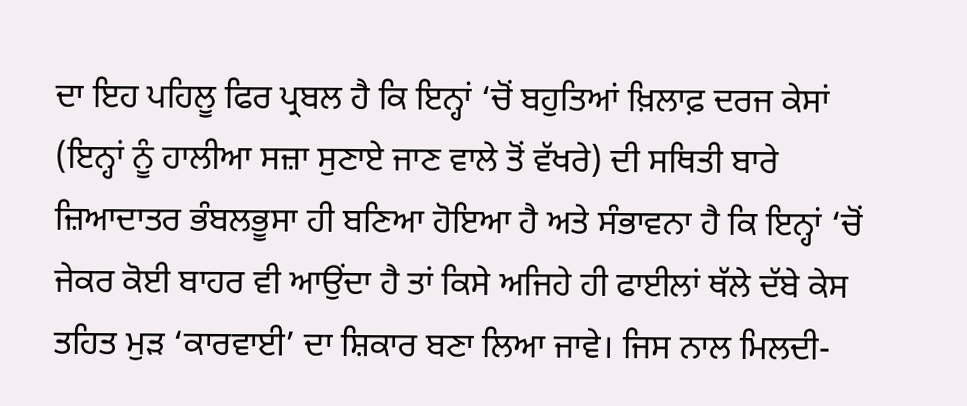ਦਾ ਇਹ ਪਹਿਲੂ ਫਿਰ ਪ੍ਰਬਲ ਹੈ ਕਿ ਇਨ੍ਹਾਂ ‘ਚੋਂ ਬਹੁਤਿਆਂ ਖ਼ਿਲਾਫ਼ ਦਰਜ ਕੇਸਾਂ (ਇਨ੍ਹਾਂ ਨੂੰ ਹਾਲੀਆ ਸਜ਼ਾ ਸੁਣਾਏ ਜਾਣ ਵਾਲੇ ਤੋਂ ਵੱਖਰੇ) ਦੀ ਸਥਿਤੀ ਬਾਰੇ ਜ਼ਿਆਦਾਤਰ ਭੰਬਲਭੂਸਾ ਹੀ ਬਣਿਆ ਹੋਇਆ ਹੈ ਅਤੇ ਸੰਭਾਵਨਾ ਹੈ ਕਿ ਇਨ੍ਹਾਂ ‘ਚੋਂ ਜੇਕਰ ਕੋਈ ਬਾਹਰ ਵੀ ਆਉਂਦਾ ਹੈ ਤਾਂ ਕਿਸੇ ਅਜਿਹੇ ਹੀ ਫਾਈਲਾਂ ਥੱਲੇ ਦੱਬੇ ਕੇਸ ਤਹਿਤ ਮੁੜ ‘ਕਾਰਵਾਈ’ ਦਾ ਸ਼ਿਕਾਰ ਬਣਾ ਲਿਆ ਜਾਵੇ। ਜਿਸ ਨਾਲ ਮਿਲਦੀ-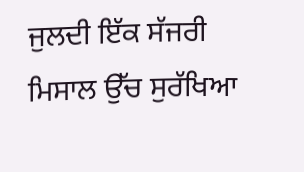ਜੁਲਦੀ ਇੱਕ ਸੱਜਰੀ ਮਿਸਾਲ ਉੱਚ ਸੁਰੱਖਿਆ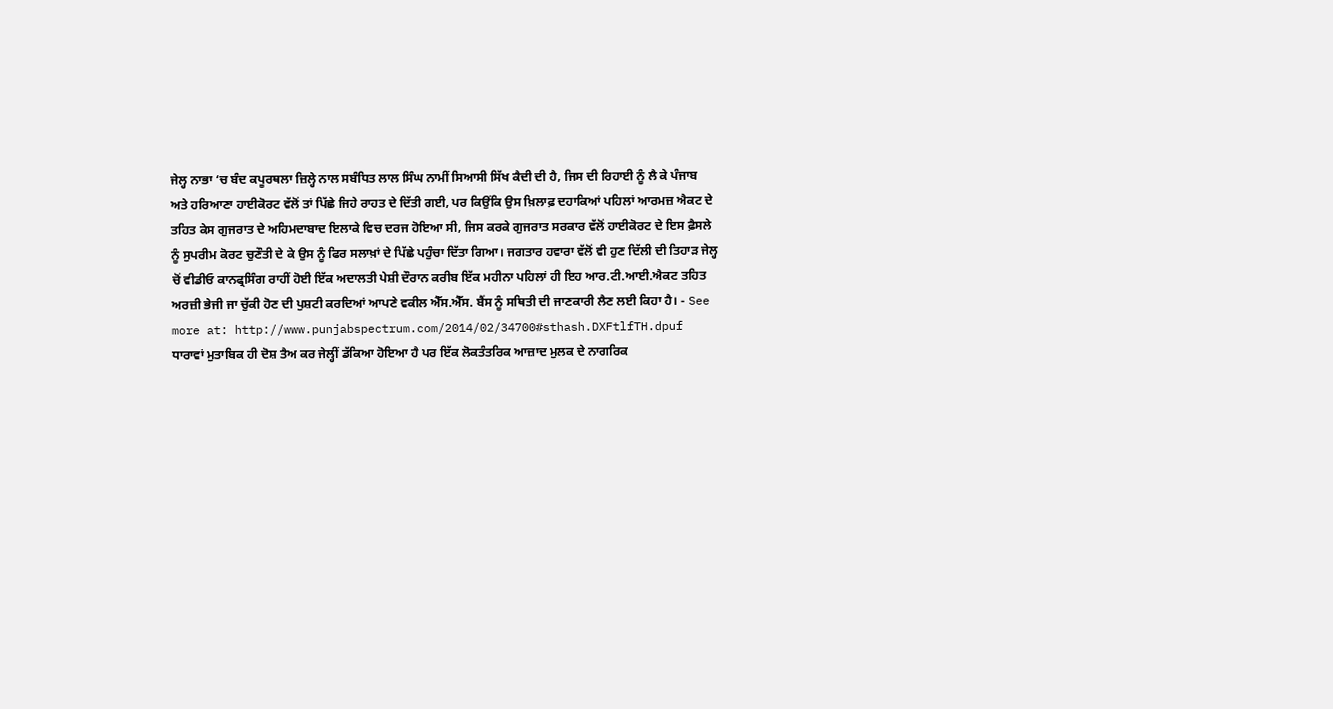ਜੇਲ੍ਹ ਨਾਭਾ ‘ਚ ਬੰਦ ਕਪੂਰਥਲਾ ਜ਼ਿਲ੍ਹੇ ਨਾਲ ਸਬੰਧਿਤ ਲਾਲ ਸਿੰਘ ਨਾਮੀਂ ਸਿਆਸੀ ਸਿੱਖ ਕੈਦੀ ਦੀ ਹੈ, ਜਿਸ ਦੀ ਰਿਹਾਈ ਨੂੰ ਲੈ ਕੇ ਪੰਜਾਬ ਅਤੇ ਹਰਿਆਣਾ ਹਾਈਕੋਰਟ ਵੱਲੋਂ ਤਾਂ ਪਿੱਛੇ ਜਿਹੇ ਰਾਹਤ ਦੇ ਦਿੱਤੀ ਗਈ, ਪਰ ਕਿਉਂਕਿ ਉਸ ਖ਼ਿਲਾਫ਼ ਦਹਾਕਿਆਂ ਪਹਿਲਾਂ ਆਰਮਜ਼ ਐਕਟ ਦੇ ਤਹਿਤ ਕੇਸ ਗੁਜਰਾਤ ਦੇ ਅਹਿਮਦਾਬਾਦ ਇਲਾਕੇ ਵਿਚ ਦਰਜ ਹੋਇਆ ਸੀ, ਜਿਸ ਕਰਕੇ ਗੁਜਰਾਤ ਸਰਕਾਰ ਵੱਲੋਂ ਹਾਈਕੋਰਟ ਦੇ ਇਸ ਫ਼ੈਸਲੇ ਨੂੰ ਸੁਪਰੀਮ ਕੋਰਟ ਚੁਣੌਤੀ ਦੇ ਕੇ ਉਸ ਨੂੰ ਫਿਰ ਸਲਾਖ਼ਾਂ ਦੇ ਪਿੱਛੇ ਪਹੁੰਚਾ ਦਿੱਤਾ ਗਿਆ। ਜਗਤਾਰ ਹਵਾਰਾ ਵੱਲੋਂ ਵੀ ਹੁਣ ਦਿੱਲੀ ਦੀ ਤਿਹਾੜ ਜੇਲ੍ਹ ਚੋਂ ਵੀਡੀਓ ਕਾਨਫ੍ਰਸਿੰਗ ਰਾਹੀਂ ਹੋਈ ਇੱਕ ਅਦਾਲਤੀ ਪੇਸ਼ੀ ਦੌਰਾਨ ਕਰੀਬ ਇੱਕ ਮਹੀਨਾ ਪਹਿਲਾਂ ਹੀ ਇਹ ਆਰ.ਟੀ.ਆਈ.ਐਕਟ ਤਹਿਤ ਅਰਜ਼ੀ ਭੇਜੀ ਜਾ ਚੁੱਕੀ ਹੋਣ ਦੀ ਪੁਸ਼ਟੀ ਕਰਦਿਆਂ ਆਪਣੇ ਵਕੀਲ ਐੱਸ.ਐੱਸ. ਬੈਂਸ ਨੂੰ ਸਥਿਤੀ ਦੀ ਜਾਣਕਾਰੀ ਲੈਣ ਲਈ ਕਿਹਾ ਹੈ। - See more at: http://www.punjabspectrum.com/2014/02/34700#sthash.DXFtlfTH.dpuf
ਧਾਰਾਵਾਂ ਮੁਤਾਬਿਕ ਹੀ ਦੋਸ਼ ਤੈਅ ਕਰ ਜੇਲ੍ਹੀਂ ਡੱਕਿਆ ਹੋਇਆ ਹੈ ਪਰ ਇੱਕ ਲੋਕਤੰਤਰਿਕ ਆਜ਼ਾਦ ਮੁਲਕ ਦੇ ਨਾਗਰਿਕ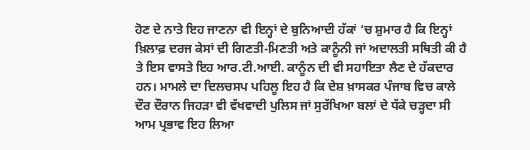ਹੋਣ ਦੇ ਨਾਤੇ ਇਹ ਜਾਣਨਾ ਵੀ ਇਨ੍ਹਾਂ ਦੇ ਬੁਨਿਆਦੀ ਹੱਕਾਂ ‘ਚ ਸ਼ੁਮਾਰ ਹੈ ਕਿ ਇਨ੍ਹਾਂ ਖ਼ਿਲਾਫ਼ ਦਰਜ ਕੇਸਾਂ ਦੀ ਗਿਣਤੀ-ਮਿਣਤੀ ਅਤੇ ਕਾਨੂੰਨੀ ਜਾਂ ਅਦਾਲਤੀ ਸਥਿਤੀ ਕੀ ਹੈ ਤੇ ਇਸ ਵਾਸਤੇ ਇਹ ਆਰ.ਟੀ.ਆਈ. ਕਾਨੂੰਨ ਦੀ ਵੀ ਸਹਾਇਤਾ ਲੈਣ ਦੇ ਹੱਕਦਾਰ ਹਨ। ਮਾਮਲੇ ਦਾ ਦਿਲਚਸਪ ਪਹਿਲੂ ਇਹ ਹੈ ਕਿ ਦੇਸ਼ ਖ਼ਾਸਕਰ ਪੰਜਾਬ ਵਿਚ ਕਾਲੇ ਦੌਰ ਦੌਰਾਨ ਜਿਹੜਾ ਵੀ ਵੱਖਵਾਦੀ ਪੁਲਿਸ ਜਾਂ ਸੁਰੱਖਿਆ ਬਲਾਂ ਦੇ ਧੱਕੇ ਚੜ੍ਹਦਾ ਸੀ ਆਮ ਪ੍ਰਭਾਵ ਇਹ ਲਿਆ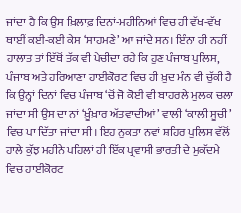ਜਾਂਦਾ ਹੈ ਕਿ ਉਸ ਖ਼ਿਲਾਫ਼ ਦਿਨਾਂ-ਮਹੀਨਿਆਂ ਵਿਚ ਹੀ ਵੱਖ-ਵੱਖ ਥਾਈਂ ਕਈ-ਕਈ ਕੇਸ ‘ਸਾਹਮਣੇ’ ਆ ਜਾਂਦੇ ਸਨ। ਇੰਨਾ ਹੀ ਨਹੀਂ ਹਾਲਾਤ ਤਾਂ ਇੱਥੋਂ ਤੱਕ ਵੀ ਪੇਚੀਦਾ ਰਹੇ ਕਿ ਹੁਣ ਪੰਜਾਬ ਪੁਲਿਸ, ਪੰਜਾਬ ਅਤੇ ਹਰਿਆਣਾ ਹਾਈਕੋਰਟ ਵਿਚ ਹੀ ਖ਼ੁਦ ਮੰਨ ਵੀ ਚੁੱਕੀ ਹੈ ਕਿ ਉਨ੍ਹਾਂ ਦਿਨਾਂ ਵਿਚ ਪੰਜਾਬ ‘ਚੋਂ ਜੋ ਕੋਈ ਵੀ ਬਾਹਰਲੇ ਮੁਲਕ ਚਲਾ ਜਾਂਦਾ ਸੀ ਉਸ ਦਾ ਨਾਂ ‘ਖ਼ੂੰਖ਼ਾਰ ਅੱਤਵਾਦੀਆਂ’ ਵਾਲੀ ‘ਕਾਲੀ ਸੂਚੀ’ ਵਿਚ ਪਾ ਦਿੱਤਾ ਜਾਂਦਾ ਸੀ। ਇਹ ਨੁਕਤਾ ਨਵਾਂ ਸ਼ਹਿਰ ਪੁਲਿਸ ਵੱਲੋਂ ਹਾਲੇ ਕੁੱਝ ਮਹੀਨੇ ਪਹਿਲਾਂ ਹੀ ਇੱਕ ਪ੍ਰਵਾਸੀ ਭਾਰਤੀ ਦੇ ਮੁਕੱਦਮੇ ਵਿਚ ਹਾਈਕੋਰਟ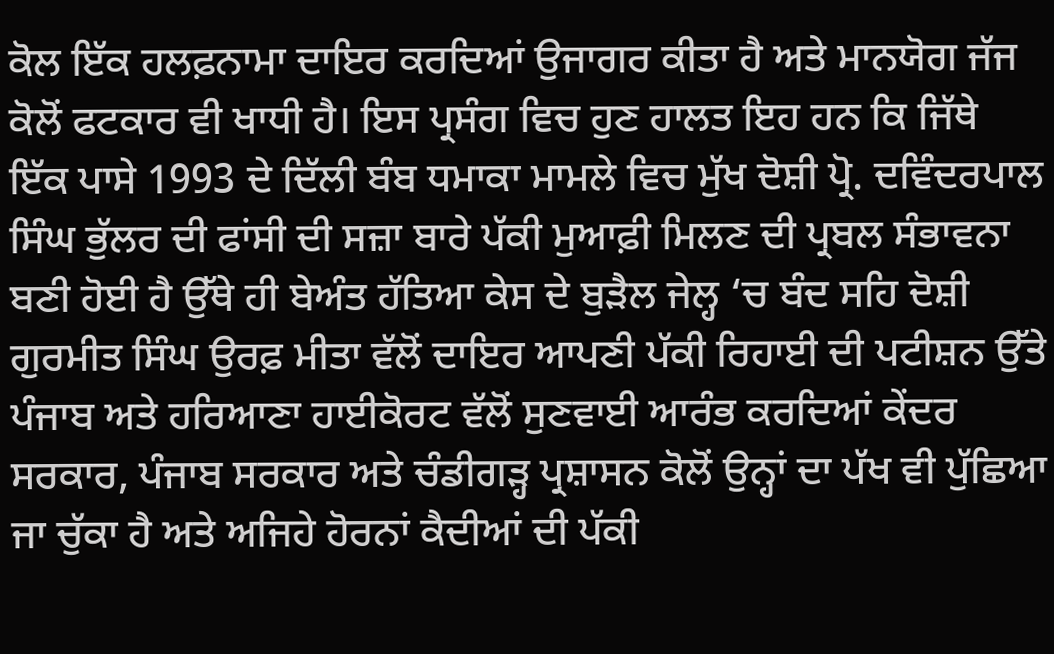ਕੋਲ ਇੱਕ ਹਲਫ਼ਨਾਮਾ ਦਾਇਰ ਕਰਦਿਆਂ ਉਜਾਗਰ ਕੀਤਾ ਹੈ ਅਤੇ ਮਾਨਯੋਗ ਜੱਜ ਕੋਲੋਂ ਫਟਕਾਰ ਵੀ ਖਾਧੀ ਹੈ। ਇਸ ਪ੍ਰਸੰਗ ਵਿਚ ਹੁਣ ਹਾਲਤ ਇਹ ਹਨ ਕਿ ਜਿੱਥੇ ਇੱਕ ਪਾਸੇ 1993 ਦੇ ਦਿੱਲੀ ਬੰਬ ਧਮਾਕਾ ਮਾਮਲੇ ਵਿਚ ਮੁੱਖ ਦੋਸ਼ੀ ਪ੍ਰੋ. ਦਵਿੰਦਰਪਾਲ ਸਿੰਘ ਭੁੱਲਰ ਦੀ ਫਾਂਸੀ ਦੀ ਸਜ਼ਾ ਬਾਰੇ ਪੱਕੀ ਮੁਆਫ਼ੀ ਮਿਲਣ ਦੀ ਪ੍ਰਬਲ ਸੰਭਾਵਨਾ ਬਣੀ ਹੋਈ ਹੈ ਉੱਥੇ ਹੀ ਬੇਅੰਤ ਹੱਤਿਆ ਕੇਸ ਦੇ ਬੁੜੈਲ ਜੇਲ੍ਹ ‘ਚ ਬੰਦ ਸਹਿ ਦੋਸ਼ੀ ਗੁਰਮੀਤ ਸਿੰਘ ਉਰਫ਼ ਮੀਤਾ ਵੱਲੋਂ ਦਾਇਰ ਆਪਣੀ ਪੱਕੀ ਰਿਹਾਈ ਦੀ ਪਟੀਸ਼ਨ ਉੱਤੇ ਪੰਜਾਬ ਅਤੇ ਹਰਿਆਣਾ ਹਾਈਕੋਰਟ ਵੱਲੋਂ ਸੁਣਵਾਈ ਆਰੰਭ ਕਰਦਿਆਂ ਕੇਂਦਰ ਸਰਕਾਰ, ਪੰਜਾਬ ਸਰਕਾਰ ਅਤੇ ਚੰਡੀਗੜ੍ਹ ਪ੍ਰਸ਼ਾਸਨ ਕੋਲੋਂ ਉਨ੍ਹਾਂ ਦਾ ਪੱਖ ਵੀ ਪੁੱਛਿਆ ਜਾ ਚੁੱਕਾ ਹੈ ਅਤੇ ਅਜਿਹੇ ਹੋਰਨਾਂ ਕੈਦੀਆਂ ਦੀ ਪੱਕੀ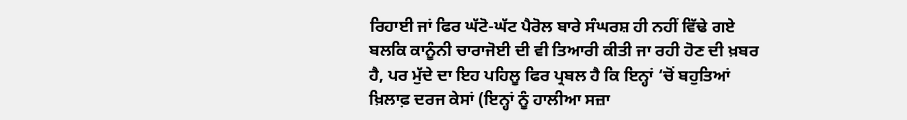ਰਿਹਾਈ ਜਾਂ ਫਿਰ ਘੱਟੋ-ਘੱਟ ਪੈਰੋਲ ਬਾਰੇ ਸੰਘਰਸ਼ ਹੀ ਨਹੀਂ ਵਿੱਢੇ ਗਏ ਬਲਕਿ ਕਾਨੂੰਨੀ ਚਾਰਾਜੋਈ ਦੀ ਵੀ ਤਿਆਰੀ ਕੀਤੀ ਜਾ ਰਹੀ ਹੋਣ ਦੀ ਖ਼ਬਰ ਹੈ, ਪਰ ਮੁੱਦੇ ਦਾ ਇਹ ਪਹਿਲੂ ਫਿਰ ਪ੍ਰਬਲ ਹੈ ਕਿ ਇਨ੍ਹਾਂ ‘ਚੋਂ ਬਹੁਤਿਆਂ ਖ਼ਿਲਾਫ਼ ਦਰਜ ਕੇਸਾਂ (ਇਨ੍ਹਾਂ ਨੂੰ ਹਾਲੀਆ ਸਜ਼ਾ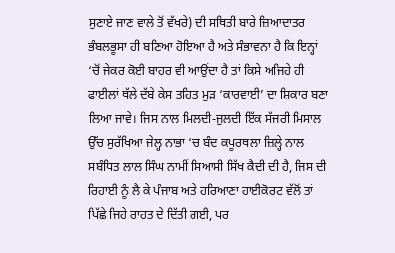ਸੁਣਾਏ ਜਾਣ ਵਾਲੇ ਤੋਂ ਵੱਖਰੇ) ਦੀ ਸਥਿਤੀ ਬਾਰੇ ਜ਼ਿਆਦਾਤਰ ਭੰਬਲਭੂਸਾ ਹੀ ਬਣਿਆ ਹੋਇਆ ਹੈ ਅਤੇ ਸੰਭਾਵਨਾ ਹੈ ਕਿ ਇਨ੍ਹਾਂ ‘ਚੋਂ ਜੇਕਰ ਕੋਈ ਬਾਹਰ ਵੀ ਆਉਂਦਾ ਹੈ ਤਾਂ ਕਿਸੇ ਅਜਿਹੇ ਹੀ ਫਾਈਲਾਂ ਥੱਲੇ ਦੱਬੇ ਕੇਸ ਤਹਿਤ ਮੁੜ ‘ਕਾਰਵਾਈ’ ਦਾ ਸ਼ਿਕਾਰ ਬਣਾ ਲਿਆ ਜਾਵੇ। ਜਿਸ ਨਾਲ ਮਿਲਦੀ-ਜੁਲਦੀ ਇੱਕ ਸੱਜਰੀ ਮਿਸਾਲ ਉੱਚ ਸੁਰੱਖਿਆ ਜੇਲ੍ਹ ਨਾਭਾ ‘ਚ ਬੰਦ ਕਪੂਰਥਲਾ ਜ਼ਿਲ੍ਹੇ ਨਾਲ ਸਬੰਧਿਤ ਲਾਲ ਸਿੰਘ ਨਾਮੀਂ ਸਿਆਸੀ ਸਿੱਖ ਕੈਦੀ ਦੀ ਹੈ, ਜਿਸ ਦੀ ਰਿਹਾਈ ਨੂੰ ਲੈ ਕੇ ਪੰਜਾਬ ਅਤੇ ਹਰਿਆਣਾ ਹਾਈਕੋਰਟ ਵੱਲੋਂ ਤਾਂ ਪਿੱਛੇ ਜਿਹੇ ਰਾਹਤ ਦੇ ਦਿੱਤੀ ਗਈ, ਪਰ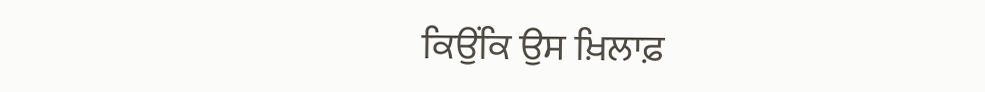ਕਿਉਂਕਿ ਉਸ ਖ਼ਿਲਾਫ਼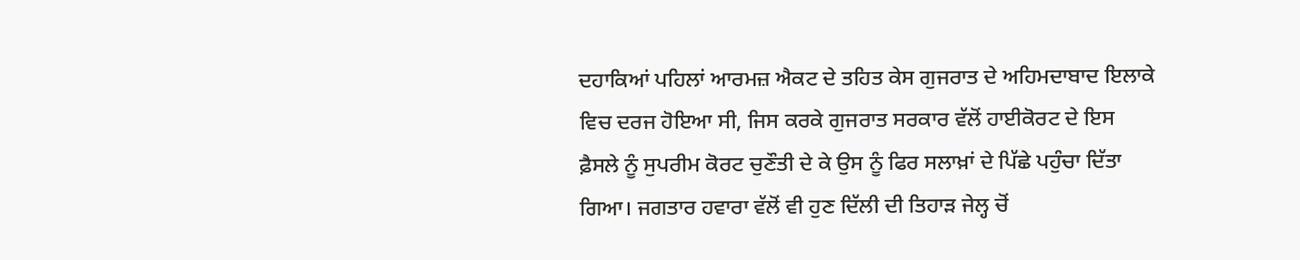ਦਹਾਕਿਆਂ ਪਹਿਲਾਂ ਆਰਮਜ਼ ਐਕਟ ਦੇ ਤਹਿਤ ਕੇਸ ਗੁਜਰਾਤ ਦੇ ਅਹਿਮਦਾਬਾਦ ਇਲਾਕੇ ਵਿਚ ਦਰਜ ਹੋਇਆ ਸੀ, ਜਿਸ ਕਰਕੇ ਗੁਜਰਾਤ ਸਰਕਾਰ ਵੱਲੋਂ ਹਾਈਕੋਰਟ ਦੇ ਇਸ ਫ਼ੈਸਲੇ ਨੂੰ ਸੁਪਰੀਮ ਕੋਰਟ ਚੁਣੌਤੀ ਦੇ ਕੇ ਉਸ ਨੂੰ ਫਿਰ ਸਲਾਖ਼ਾਂ ਦੇ ਪਿੱਛੇ ਪਹੁੰਚਾ ਦਿੱਤਾ ਗਿਆ। ਜਗਤਾਰ ਹਵਾਰਾ ਵੱਲੋਂ ਵੀ ਹੁਣ ਦਿੱਲੀ ਦੀ ਤਿਹਾੜ ਜੇਲ੍ਹ ਚੋਂ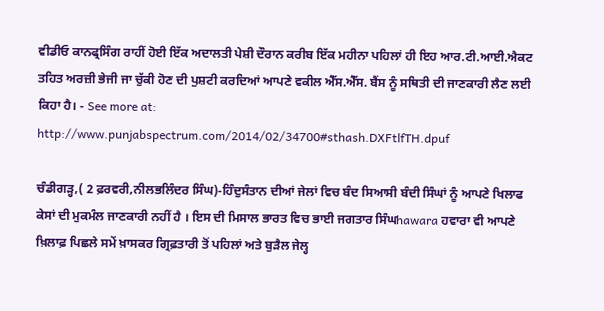ਵੀਡੀਓ ਕਾਨਫ੍ਰਸਿੰਗ ਰਾਹੀਂ ਹੋਈ ਇੱਕ ਅਦਾਲਤੀ ਪੇਸ਼ੀ ਦੌਰਾਨ ਕਰੀਬ ਇੱਕ ਮਹੀਨਾ ਪਹਿਲਾਂ ਹੀ ਇਹ ਆਰ.ਟੀ.ਆਈ.ਐਕਟ ਤਹਿਤ ਅਰਜ਼ੀ ਭੇਜੀ ਜਾ ਚੁੱਕੀ ਹੋਣ ਦੀ ਪੁਸ਼ਟੀ ਕਰਦਿਆਂ ਆਪਣੇ ਵਕੀਲ ਐੱਸ.ਐੱਸ. ਬੈਂਸ ਨੂੰ ਸਥਿਤੀ ਦੀ ਜਾਣਕਾਰੀ ਲੈਣ ਲਈ ਕਿਹਾ ਹੈ। - See more at: http://www.punjabspectrum.com/2014/02/34700#sthash.DXFtlfTH.dpuf

ਚੰਡੀਗੜ੍ਹ,( 2 ਫ਼ਰਵਰੀ,ਨੀਲਭਲਿੰਦਰ ਸਿੰਘ)-ਹਿੰਦੁਸੰਤਾਨ ਦੀਆਂ ਜੇਲਾਂ ਵਿਚ ਬੰਦ ਸਿਆਸੀ ਬੰਦੀ ਸਿੰਘਾਂ ਨੂੰ ਆਪਣੇ ਖਿਲਾਫ ਕੇਸਾਂ ਦੀ ਮੁਕਮੰਲ ਜਾਣਕਾਰੀ ਨਹੀਂ ਹੈ । ਇਸ ਦੀ ਮਿਸਾਲ ਭਾਰਤ ਵਿਚ ਭਾਈ ਜਗਤਾਰ ਸਿੰਘhawara ਹਵਾਰਾ ਵੀ ਆਪਣੇ ਖ਼ਿਲਾਫ਼ ਪਿਛਲੇ ਸਮੇਂ ਖ਼ਾਸਕਰ ਗ੍ਰਿਫ਼ਤਾਰੀ ਤੋਂ ਪਹਿਲਾਂ ਅਤੇ ਬੁੜੈਲ ਜੇਲ੍ਹ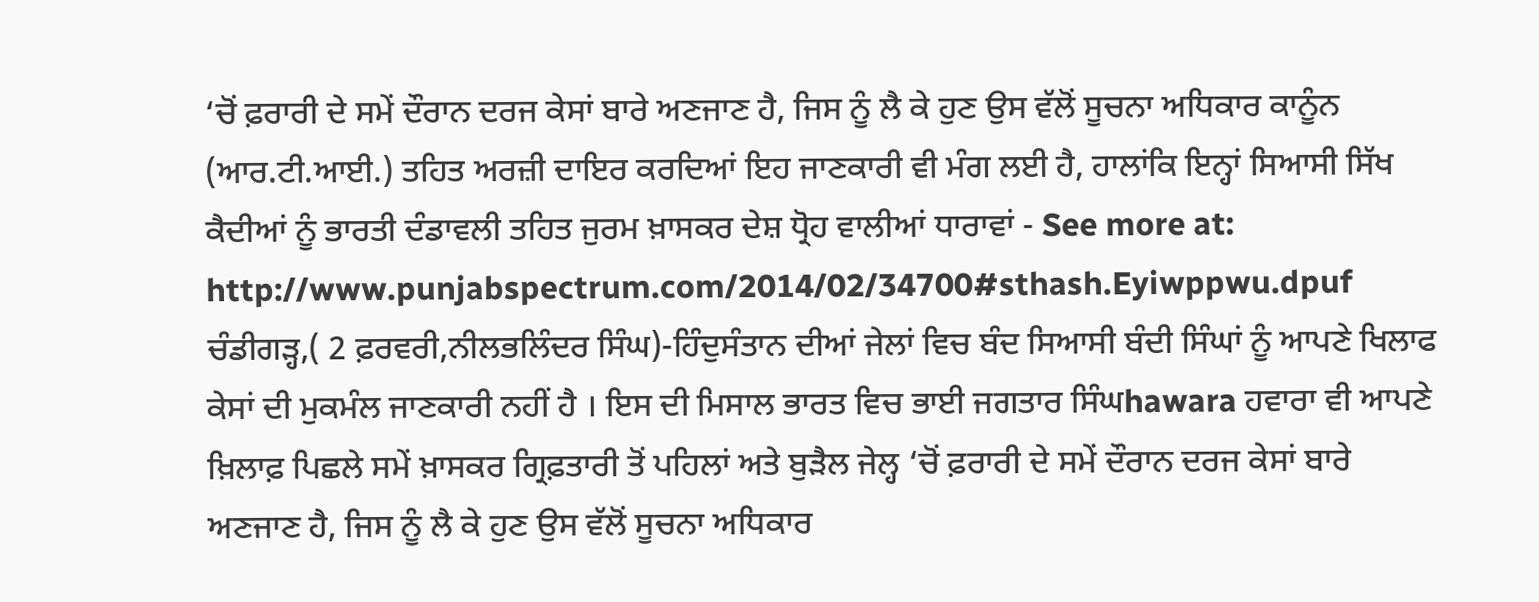‘ਚੋਂ ਫ਼ਰਾਰੀ ਦੇ ਸਮੇਂ ਦੌਰਾਨ ਦਰਜ ਕੇਸਾਂ ਬਾਰੇ ਅਣਜਾਣ ਹੈ, ਜਿਸ ਨੂੰ ਲੈ ਕੇ ਹੁਣ ਉਸ ਵੱਲੋਂ ਸੂਚਨਾ ਅਧਿਕਾਰ ਕਾਨੂੰਨ (ਆਰ.ਟੀ.ਆਈ.) ਤਹਿਤ ਅਰਜ਼ੀ ਦਾਇਰ ਕਰਦਿਆਂ ਇਹ ਜਾਣਕਾਰੀ ਵੀ ਮੰਗ ਲਈ ਹੈ, ਹਾਲਾਂਕਿ ਇਨ੍ਹਾਂ ਸਿਆਸੀ ਸਿੱਖ ਕੈਦੀਆਂ ਨੂੰ ਭਾਰਤੀ ਦੰਡਾਵਲੀ ਤਹਿਤ ਜੁਰਮ ਖ਼ਾਸਕਰ ਦੇਸ਼ ਧ੍ਰੋਹ ਵਾਲੀਆਂ ਧਾਰਾਵਾਂ - See more at: http://www.punjabspectrum.com/2014/02/34700#sthash.Eyiwppwu.dpuf
ਚੰਡੀਗੜ੍ਹ,( 2 ਫ਼ਰਵਰੀ,ਨੀਲਭਲਿੰਦਰ ਸਿੰਘ)-ਹਿੰਦੁਸੰਤਾਨ ਦੀਆਂ ਜੇਲਾਂ ਵਿਚ ਬੰਦ ਸਿਆਸੀ ਬੰਦੀ ਸਿੰਘਾਂ ਨੂੰ ਆਪਣੇ ਖਿਲਾਫ ਕੇਸਾਂ ਦੀ ਮੁਕਮੰਲ ਜਾਣਕਾਰੀ ਨਹੀਂ ਹੈ । ਇਸ ਦੀ ਮਿਸਾਲ ਭਾਰਤ ਵਿਚ ਭਾਈ ਜਗਤਾਰ ਸਿੰਘhawara ਹਵਾਰਾ ਵੀ ਆਪਣੇ ਖ਼ਿਲਾਫ਼ ਪਿਛਲੇ ਸਮੇਂ ਖ਼ਾਸਕਰ ਗ੍ਰਿਫ਼ਤਾਰੀ ਤੋਂ ਪਹਿਲਾਂ ਅਤੇ ਬੁੜੈਲ ਜੇਲ੍ਹ ‘ਚੋਂ ਫ਼ਰਾਰੀ ਦੇ ਸਮੇਂ ਦੌਰਾਨ ਦਰਜ ਕੇਸਾਂ ਬਾਰੇ ਅਣਜਾਣ ਹੈ, ਜਿਸ ਨੂੰ ਲੈ ਕੇ ਹੁਣ ਉਸ ਵੱਲੋਂ ਸੂਚਨਾ ਅਧਿਕਾਰ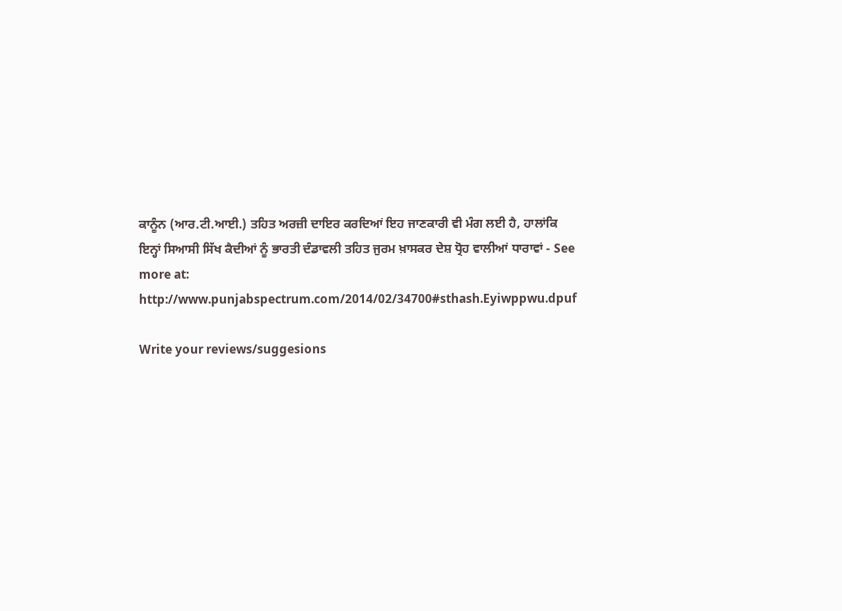ਕਾਨੂੰਨ (ਆਰ.ਟੀ.ਆਈ.) ਤਹਿਤ ਅਰਜ਼ੀ ਦਾਇਰ ਕਰਦਿਆਂ ਇਹ ਜਾਣਕਾਰੀ ਵੀ ਮੰਗ ਲਈ ਹੈ, ਹਾਲਾਂਕਿ ਇਨ੍ਹਾਂ ਸਿਆਸੀ ਸਿੱਖ ਕੈਦੀਆਂ ਨੂੰ ਭਾਰਤੀ ਦੰਡਾਵਲੀ ਤਹਿਤ ਜੁਰਮ ਖ਼ਾਸਕਰ ਦੇਸ਼ ਧ੍ਰੋਹ ਵਾਲੀਆਂ ਧਾਰਾਵਾਂ - See more at: http://www.punjabspectrum.com/2014/02/34700#sthash.Eyiwppwu.dpuf

Write your reviews/suggesions